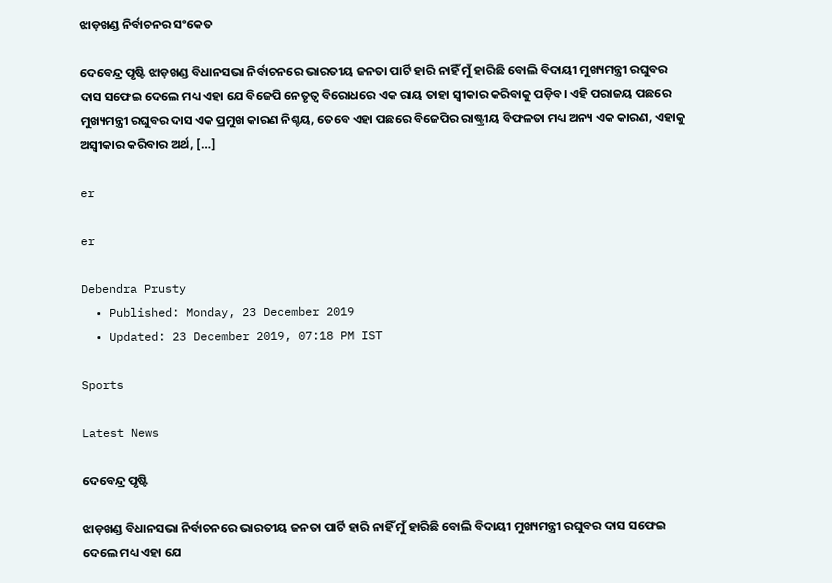ଝାଡ଼ଖଣ୍ଡ ନିର୍ବାଚନର ସଂକେତ

ଦେବେନ୍ଦ୍ର ପୃଷ୍ଟି ଝାଡ଼ଖଣ୍ଡ ବିଧାନସଭା ନିର୍ବାଚନରେ ଭାରତୀୟ ଜନତା ପାର୍ଟି ହାରି ନାହିଁ ମୁଁ ହାରିଛି ବୋଲି ବିଦାୟୀ ମୁଖ୍ୟମନ୍ତ୍ରୀ ରଘୁବର ଦାସ ସଫେଇ ଦେଲେ ମଧ୍ୟ ଏହା ଯେ ବିଜେପି ନେତୃତ୍ୱ ବିରୋଧରେ ଏକ ରାୟ ତାହା ସ୍ୱୀକାର କରିବାକୁ ପଡ଼ିବ। ଏହି ପରାଜୟ ପଛରେ ମୁଖ୍ୟମନ୍ତ୍ରୀ ରଘୁବର ଦାସ ଏକ ପ୍ରମୁଖ କାରଣ ନିଶ୍ଚୟ, ତେବେ ଏହା ପଛରେ ବିଜେପିର ରାଷ୍ଟ୍ରୀୟ ବିଫଳତା ମଧ୍ୟ ଅନ୍ୟ ଏକ କାରଣ, ଏହାକୁ ଅସ୍ୱୀକାର କରିବାର ଅର୍ଥ, […]

er

er

Debendra Prusty
  • Published: Monday, 23 December 2019
  • Updated: 23 December 2019, 07:18 PM IST

Sports

Latest News

ଦେବେନ୍ଦ୍ର ପୃଷ୍ଟି

ଝାଡ଼ଖଣ୍ଡ ବିଧାନସଭା ନିର୍ବାଚନରେ ଭାରତୀୟ ଜନତା ପାର୍ଟି ହାରି ନାହିଁ ମୁଁ ହାରିଛି ବୋଲି ବିଦାୟୀ ମୁଖ୍ୟମନ୍ତ୍ରୀ ରଘୁବର ଦାସ ସଫେଇ ଦେଲେ ମଧ୍ୟ ଏହା ଯେ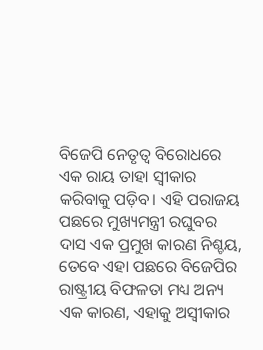ବିଜେପି ନେତୃତ୍ୱ ବିରୋଧରେ ଏକ ରାୟ ତାହା ସ୍ୱୀକାର କରିବାକୁ ପଡ଼ିବ। ଏହି ପରାଜୟ ପଛରେ ମୁଖ୍ୟମନ୍ତ୍ରୀ ରଘୁବର ଦାସ ଏକ ପ୍ରମୁଖ କାରଣ ନିଶ୍ଚୟ, ତେବେ ଏହା ପଛରେ ବିଜେପିର ରାଷ୍ଟ୍ରୀୟ ବିଫଳତା ମଧ୍ୟ ଅନ୍ୟ ଏକ କାରଣ, ଏହାକୁ ଅସ୍ୱୀକାର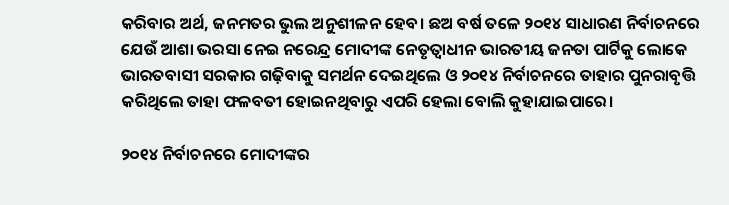କରିବାର ଅର୍ଥ, ଜନମତର ଭୁଲ ଅନୁଶୀଳନ ହେବ। ଛଅ ବର୍ଷ ତଳେ ୨୦୧୪ ସାଧାରଣ ନିର୍ବାଚନରେ ଯେଉଁ ଆଶା ଭରସା ନେଇ ନରେନ୍ଦ୍ର ମୋଦୀଙ୍କ ନେତୃତ୍ୱାଧୀନ ଭାରତୀୟ ଜନତା ପାର୍ଟିକୁ ଲୋକେ ଭାରତବାସୀ ସରକାର ଗଢ଼ିବାକୁ ସମର୍ଥନ ଦେଇଥିଲେ ଓ ୨୦୧୪ ନିର୍ବାଚନରେ ତାହାର ପୁନରାବୃତ୍ତି କରିଥିଲେ ତାହା ଫଳବତୀ ହୋଇନଥିବାରୁ ଏପରି ହେଲା ବୋଲି କୁହାଯାଇପାରେ।

୨୦୧୪ ନିର୍ବାଚନରେ ମୋଦୀଙ୍କର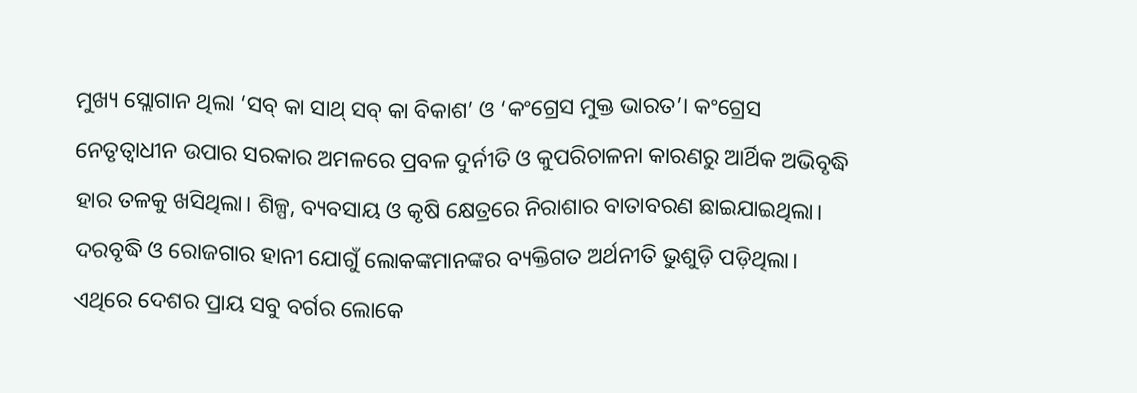ମୁଖ୍ୟ ସ୍ଲୋଗାନ ଥିଲା ‘ସବ୍‌ କା ସାଥ୍‌ ସବ୍‌ କା ବିକାଶ’ ଓ ‘କଂଗ୍ରେସ ମୁକ୍ତ ଭାରତ’। କଂଗ୍ରେସ ନେତୃତ୍ୱାଧୀନ ଉପାର ସରକାର ଅମଳରେ ପ୍ରବଳ ଦୁର୍ନୀତି ଓ କୁପରିଚାଳନା କାରଣରୁ ଆର୍ଥିକ ଅଭିବୃଦ୍ଧି ହାର ତଳକୁ ଖସିଥିଲା। ଶିଳ୍ପ, ବ୍ୟବସାୟ ଓ କୃଷି କ୍ଷେତ୍ରରେ ନିରାଶାର ବାତାବରଣ ଛାଇଯାଇଥିଲା। ଦରବୃଦ୍ଧି ଓ ରୋଜଗାର ହାନୀ ଯୋଗୁଁ ଲୋକଙ୍କମାନଙ୍କର ବ୍ୟକ୍ତିଗତ ଅର୍ଥନୀତି ଭୁଶୁଡ଼ି ପଡ଼ିଥିଲା। ଏଥିରେ ଦେଶର ପ୍ରାୟ ସବୁ ବର୍ଗର ଲୋକେ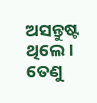ଅସନ୍ତୁଷ୍ଟ ଥିଲେ। ତେଣୁ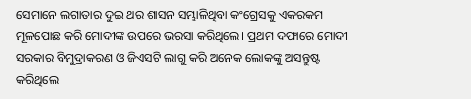ସେମାନେ ଲଗାତାର ଦୁଇ ଥର ଶାସନ ସମ୍ଭାଳିଥିବା କଂଗ୍ରେସକୁ ଏକରକମ ମୂଳପୋଛ କରି ମୋଦୀଙ୍କ ଉପରେ ଭରସା କରିଥିଲେ। ପ୍ରଥମ ଦଫାରେ ମୋଦୀ ସରକାର ବିମୁଦ୍ରାକରଣ ଓ ଜିଏସଟି ଲାଗୁ କରି ଅନେକ ଲୋକଙ୍କୁ ଅସନ୍ତୁଷ୍ଟ କରିଥିଲେ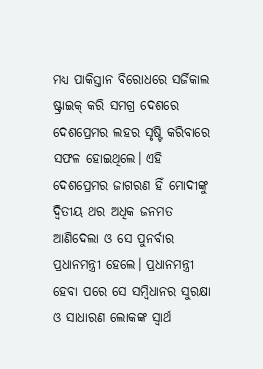ମଧ୍ୟ ପାକିସ୍ତାନ ବିରୋଧରେ ସର୍ଜିକାଲ ଷ୍ଟ୍ରାଇକ୍‌ କରି ସମଗ୍ର ଦେଶରେ ଦେଶପ୍ରେମର ଲହର ସୃଷ୍ଟି କରିବାରେ ସଫଳ ହୋଇଥିଲେ। ଏହି ଦେଶପ୍ରେମର ଜାଗରଣ ହିଁ ମୋଦୀଙ୍କୁ ଦ୍ୱିତୀୟ ଥର ଅଧିକ ଜନମତ ଆଣିଦେଲା ଓ ସେ ପୁନର୍ବାର ପ୍ରଧାନମନ୍ତ୍ରୀ ହେଲେ। ପ୍ରଧାନମନ୍ତ୍ରୀ ହେବା ପରେ ସେ ସମ୍ବିଧାନର ସୁରକ୍ଷା ଓ ସାଧାରଣ ଲୋକଙ୍କ ସ୍ୱାର୍ଥ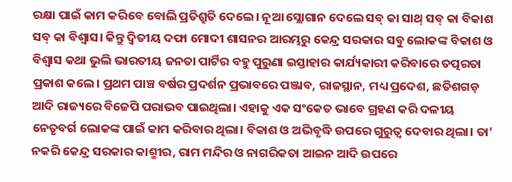ରକ୍ଷା ପାଇଁ କାମ କରିବେ ବୋଲି ପ୍ରତିଶ୍ରୁତି ଦେଲେ। ନୂଆ ସ୍ଲୋଗାନ ଦେଲେ ସବ୍‌ କା ସାଥ୍‌ ସବ୍‌ କା ବିକାଶ ସବ୍‌ କା ବିଶ୍ୱାସ। କିନ୍ତୁ ଦ୍ୱିତୀୟ ଦଫା ମୋଦୀ ଶାସନର ଆରମ୍ଭରୁ କେନ୍ଦ୍ର ସରକାର ସବୁ ଲୋକଙ୍କ ବିକାଶ ଓ ବିଶ୍ୱାସ କଥା ଭୁଲି ଭାରତୀୟ ଜନତା ପାର୍ଟିର ବହୁ ପୁରୁଣା ଇସ୍ତାହାର କାର୍ଯ୍ୟକାରୀ କରିବାରେ ତତ୍ପରତା ପ୍ରକାଶ କଲେ। ପ୍ରଥମ ପାଞ୍ଚ ବର୍ଷର ପ୍ରଦର୍ଶନ ପ୍ରଭାବରେ ପଞ୍ଜାବ, ରାଜସ୍ଥାନ, ମଧ୍ୟ ପ୍ରଦେଶ, ଛତିଶଗଡ଼ ଆଦି ରାଜ୍ୟରେ ବିଜେପି ପରାଭବ ପାଇଥିଲା। ଏହାକୁ ଏକ ସଂକେତ ଭାବେ ଗ୍ରହଣ କରି ଦଳୀୟ ନେତୃବର୍ଗ ଲୋକଙ୍କ ପାଇଁ କାମ କରିବାର ଥିଲା। ବିକାଶ ଓ ଅଭିବୃଦ୍ଧି ଉପରେ ଗୁରୁତ୍ୱ ଦେବାର ଥିଲା। ତା’ ନକରି କେନ୍ଦ୍ର ସରକାର କାଶ୍ମୀର, ରାମ ମନ୍ଦିର ଓ ନାଗରିକତା ଆଇନ ଆଦି ଉପରେ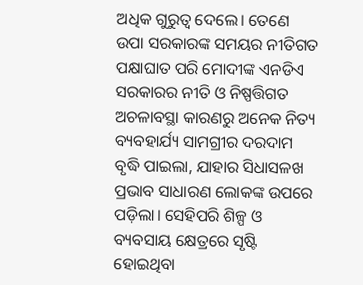ଅଧିକ ଗୁରୁତ୍ୱ ଦେଲେ। ତେଣେ ଉପା ସରକାରଙ୍କ ସମୟର ନୀତିଗତ ପକ୍ଷାଘାତ ପରି ମୋଦୀଙ୍କ ଏନଡିଏ ସରକାରର ନୀତି ଓ ନିଷ୍ପତ୍ତିଗତ ଅଚଳାବସ୍ଥା କାରଣରୁ ଅନେକ ନିତ୍ୟ ବ୍ୟବହାର୍ଯ୍ୟ ସାମଗ୍ରୀର ଦରଦାମ ବୃଦ୍ଧି ପାଇଲା, ଯାହାର ସିଧାସଳଖ ପ୍ରଭାବ ସାଧାରଣ ଲୋକଙ୍କ ଉପରେ ପଡ଼ିଲା। ସେହିପରି ଶିଳ୍ପ ଓ ବ୍ୟବସାୟ କ୍ଷେତ୍ରରେ ସୃଷ୍ଟି ହୋଇଥିବା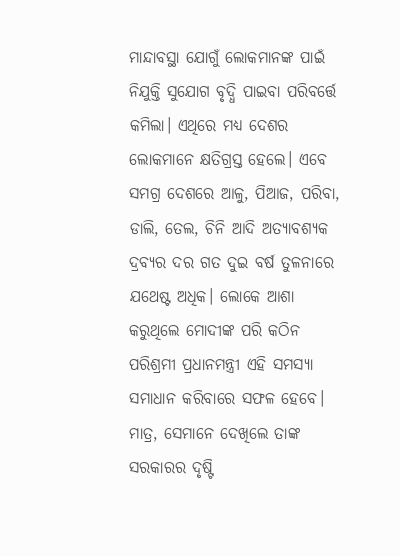ମାନ୍ଦାବସ୍ଥା ଯୋଗୁଁ ଲୋକମାନଙ୍କ ପାଇଁ ନିଯୁକ୍ତି ସୁଯୋଗ ବୃଦ୍ଧି ପାଇବା ପରିବର୍ତ୍ତେ କମିଲା। ଏଥିରେ ମଧ୍ୟ ଦେଶର ଲୋକମାନେ କ୍ଷତିଗ୍ରସ୍ତ ହେଲେ। ଏବେ ସମଗ୍ର ଦେଶରେ ଆଳୁ, ପିଆଜ, ପରିବା, ଡାଲି, ତେଲ, ଚିନି ଆଦି ଅତ୍ୟାବଶ୍ୟକ ଦ୍ରବ୍ୟର ଦର ଗତ ଦୁଇ ବର୍ଷ ତୁଳନାରେ ଯଥେଷ୍ଟ ଅଧିକ। ଲୋକେ ଆଶା କରୁଥିଲେ ମୋଦୀଙ୍କ ପରି କଠିନ ପରିଶ୍ରମୀ ପ୍ରଧାନମନ୍ତ୍ରୀ ଏହି ସମସ୍ୟା ସମାଧାନ କରିବାରେ ସଫଳ ହେବେ। ମାତ୍ର, ସେମାନେ ଦେଖିଲେ ତାଙ୍କ ସରକାରର ଦୃଷ୍ଟି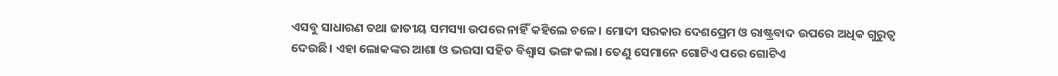ଏସବୁ ସାଧାରଣ ତଥା ଜାତୀୟ ସମସ୍ୟା ଉପରେ ନାହିଁ କହିଲେ ଚଳେ। ମୋଦୀ ସରକାର ଦେଶପ୍ରେମ ଓ ରାଷ୍ଟ୍ରବାଦ ଉପରେ ଅଧିକ ଗୁରୁତ୍ୱ ଦେଉଛି। ଏହା ଲୋକଙ୍କର ଆଶା ଓ ଭରସା ସହିତ ବିଶ୍ୱାସ ଭଙ୍ଗ କଲା। ତେଣୁ ସେମାନେ ଗୋଟିଏ ପରେ ଗୋଟିଏ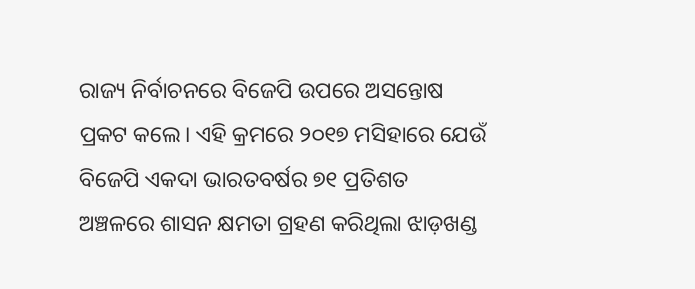ରାଜ୍ୟ ନିର୍ବାଚନରେ ବିଜେପି ଉପରେ ଅସନ୍ତୋଷ ପ୍ରକଟ କଲେ। ଏହି କ୍ରମରେ ୨୦୧୭ ମସିହାରେ ଯେଉଁ ବିଜେପି ଏକଦା ଭାରତବର୍ଷର ୭୧ ପ୍ରତିଶତ ଅଞ୍ଚଳରେ ଶାସନ କ୍ଷମତା ଗ୍ରହଣ କରିଥିଲା ଝାଡ଼ଖଣ୍ଡ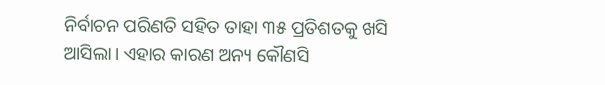ନିର୍ବାଚନ ପରିଣତି ସହିତ ତାହା ୩୫ ପ୍ରତିଶତକୁ ଖସି ଆସିଲା। ଏହାର କାରଣ ଅନ୍ୟ କୌଣସି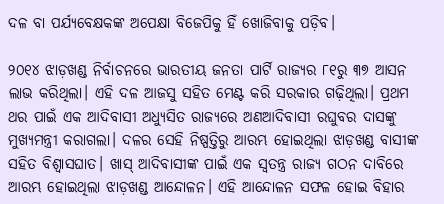ଦଳ ବା ପର୍ଯ୍ୟବେକ୍ଷକଙ୍କ ଅପେକ୍ଷା ବିଜେପିକୁ ହିଁ ଖୋଜିବାକୁ ପଡ଼ିବ।

୨୦୧୪ ଝାଡ଼ଖଣ୍ଡ ନିର୍ବାଚନରେ ଭାରତୀୟ ଜନତା ପାର୍ଟି ରାଜ୍ୟର ୮୧ରୁ ୩୭ ଆସନ ଲାଭ କରିଥିଲା। ଏହି ଦଳ ଆଜସୁ ସହିତ ମେଣ୍ଟ କରି ସରକାର ଗଢ଼ିଥିଲା। ପ୍ରଥମ ଥର ପାଇଁ ଏକ ଆଦିବାସୀ ଅଧ୍ୟୁସିତ ରାଜ୍ୟରେ ଅଣଆଦିବାସୀ ରଘୁବର ଦାସଙ୍କୁ ମୁଖ୍ୟମନ୍ତ୍ରୀ କରାଗଲା। ଦଳର ସେହି ନିଷ୍ପତ୍ତିରୁ ଆରମ୍ଭ ହୋଇଥିଲା ଝାଡ଼ଖଣ୍ଡ ବାସୀଙ୍କ ସହିତ ବିଶ୍ୱାସଘାତ। ଖାସ୍‌ ଆଦିବାସୀଙ୍କ ପାଇଁ ଏକ ସ୍ୱତନ୍ତ୍ର ରାଜ୍ୟ ଗଠନ ଦାବିରେ ଆରମ୍ଭ ହୋଇଥିଲା ଝାଡ଼ଖଣ୍ଡ ଆନ୍ଦୋଳନ। ଏହି ଆନ୍ଦୋଳନ ସଫଳ ହୋଇ ବିହାର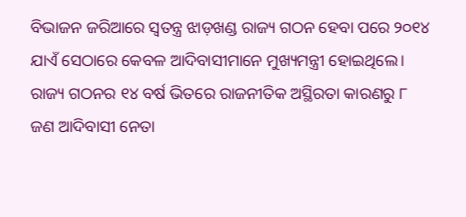ବିଭାଜନ ଜରିଆରେ ସ୍ୱତନ୍ତ୍ର ଝାଡ଼ଖଣ୍ଡ ରାଜ୍ୟ ଗଠନ ହେବା ପରେ ୨୦୧୪ ଯାଏଁ ସେଠାରେ କେବଳ ଆଦିବାସୀମାନେ ମୁଖ୍ୟମନ୍ତ୍ରୀ ହୋଇଥିଲେ। ରାଜ୍ୟ ଗଠନର ୧୪ ବର୍ଷ ଭିତରେ ରାଜନୀତିକ ଅସ୍ଥିରତା କାରଣରୁ ୮ ଜଣ ଆଦିବାସୀ ନେତା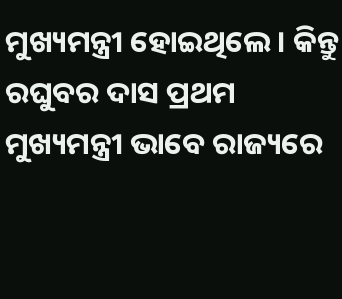ମୁଖ୍ୟମନ୍ତ୍ରୀ ହୋଇଥିଲେ। କିନ୍ତୁ ରଘୁବର ଦାସ ପ୍ରଥମ ମୁଖ୍ୟମନ୍ତ୍ରୀ ଭାବେ ରାଜ୍ୟରେ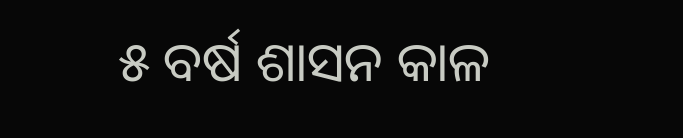୫ ବର୍ଷ ଶାସନ କାଳ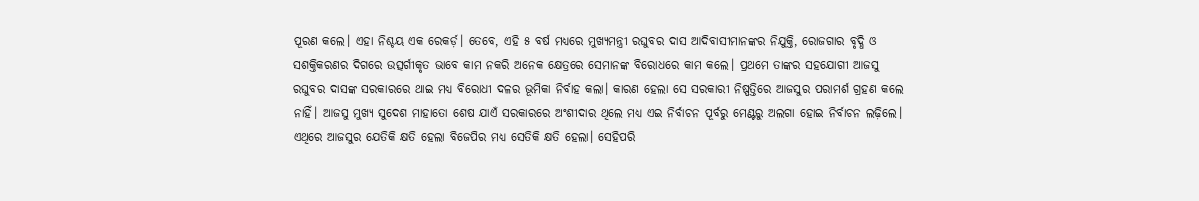ପୂରଣ କଲେ। ଏହା ନିଶ୍ଚୟ ଏକ ରେକର୍ଡ଼। ତେବେ, ଏହି ୫ ବର୍ଷ ମଧ୍ୟରେ ମୁଖ୍ୟମନ୍ତ୍ରୀ ରଘୁବର ଦାସ ଆଦିବାସୀମାନଙ୍କର ନିଯୁକ୍ତି, ରୋଜଗାର ବୃଦ୍ଧି ଓ ସଶକ୍ତିକରଣର ଦିଗରେ ଉତ୍ସର୍ଗୀକୃତ ଭାବେ କାମ ନକରି ଅନେକ କ୍ଷେତ୍ରରେ ସେମାନଙ୍କ ବିରୋଧରେ କାମ କଲେ। ପ୍ରଥମେ ତାଙ୍କର ସହଯୋଗୀ ଆଜସୁ ରଘୁବର ଦାସଙ୍କ ସରକାରରେ ଥାଇ ମଧ୍ୟ ବିରୋଧୀ ଦଳର ଭୂମିକା ନିର୍ବାହ କଲା। କାରଣ ହେଲା ସେ ସରକାରୀ ନିଷ୍ପତ୍ତିରେ ଆଜସୁର ପରାମର୍ଶ ଗ୍ରହଣ କଲେ ନାହିଁ। ଆଜସୁ ମୁଖ୍ୟ ସୁଦେଶ ମାହାତୋ ଶେଷ ଯାଏଁ ସରକାରରେ ଅଂଶୀଦାର ଥିଲେ ମଧ୍ୟ ଏଇ ନିର୍ବାଚନ ପୂର୍ବରୁ ମେଣ୍ଟରୁ ଅଲଗା ହୋଇ ନିର୍ବାଚନ ଲଢ଼ିଲେ। ଏଥିରେ ଆଜସୁର ଯେତିକି କ୍ଷତି ହେଲା ବିଜେପିର ମଧ୍ୟ ସେତିକି କ୍ଷତି ହେଲା। ସେହିପରି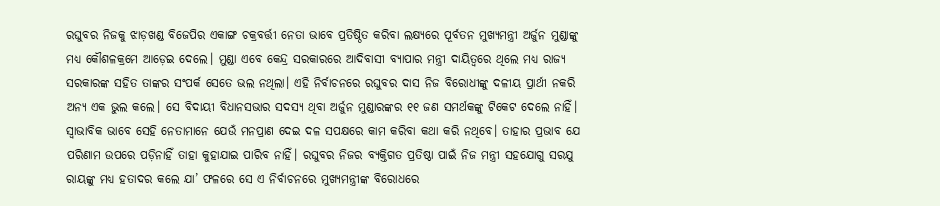ରଘୁବର ନିଜକୁ ଝାଡ଼ଖଣ୍ଡ ବିଜେପିର ଏକାଙ୍ଗ ଚକ୍ରବର୍ତ୍ତୀ ନେତା ଭାବେ ପ୍ରତିଷ୍ଠିତ କରିବା ଲକ୍ଷ୍ୟରେ ପୂର୍ବତନ ମୁଖ୍ୟମନ୍ତ୍ରୀ ଅର୍ଜୁନ ମୁଣ୍ଡାଙ୍କୁ ମଧ୍ୟ କୌଶଳକ୍ରମେ ଆଡ଼େଇ ଦେଲେ। ମୁଣ୍ଡା ଏବେ କେନ୍ଦ୍ର ସରକାରରେ ଆଦିବାସୀ ବ୍ୟାପାର ମନ୍ତ୍ରୀ ଦାୟିତ୍ୱରେ ଥିଲେ ମଧ୍ୟ ରାଜ୍ୟ ସରକାରଙ୍କ ସହିତ ତାଙ୍କର ସଂପର୍କ ସେତେ ଭଲ ନଥିଲା। ଏହି ନିର୍ବାଚନରେ ରଘୁବର ଦାସ ନିଜ ବିରୋଧୀଙ୍କୁ ଦଳୀୟ ପ୍ରାର୍ଥୀ ନକରି ଅନ୍ୟ ଏକ ଭୁଲ କଲେ। ସେ ବିଦାୟୀ ବିଧାନସଭାର ସଦସ୍ୟ ଥିବା ଅର୍ଜୁନ ମୁଣ୍ଡାରଙ୍କର ୧୧ ଜଣ ସମର୍ଥକଙ୍କୁ ଟିକେଟ ଦେଲେ ନାହିଁ। ସ୍ୱାଭାବିକ ଭାବେ ସେହି ନେତାମାନେ ଯେଉଁ ମନପ୍ରାଣ ଦେଇ ଦଳ ସପକ୍ଷରେ କାମ କରିବା କଥା କରି ନଥିବେ। ତାହାର ପ୍ରଭାବ ଯେ ପରିଣାମ ଉପରେ ପଡ଼ିନାହିଁ ତାହା କୁହାଯାଇ ପାରିବ ନାହିଁ। ରଘୁବର ନିଜର ବ୍ୟକ୍ତିଗତ ପ୍ରତିଷ୍ଠା ପାଇଁ ନିଜ ମନ୍ତ୍ରୀ ସହଯୋଗୁ ସରଯୁ ରାୟଙ୍କୁ ମଧ୍ୟ ହତାଦର କଲେ ଯା’ ଫଳରେ ସେ ଏ ନିର୍ବାଚନରେ ମୁଖ୍ୟମନ୍ତ୍ରୀଙ୍କ ବିରୋଧରେ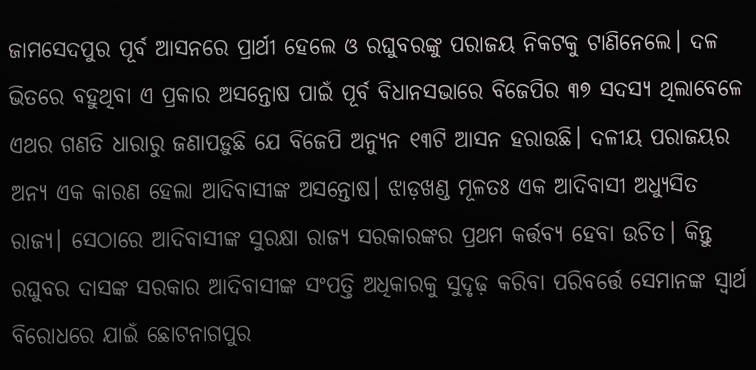ଜାମସେଦପୁର ପୂର୍ବ ଆସନରେ ପ୍ରାର୍ଥୀ ହେଲେ ଓ ରଘୁବରଙ୍କୁ ପରାଜୟ ନିକଟକୁ ଟାଣିନେଲେ। ଦଳ ଭିତରେ ବହୁଥିବା ଏ ପ୍ରକାର ଅସନ୍ତୋଷ ପାଇଁ ପୂର୍ବ ବିଧାନସଭାରେ ବିଜେପିର ୩୭ ସଦସ୍ୟ ଥିଲାବେଳେ ଏଥର ଗଣତି ଧାରାରୁ ଜଣାପଡ଼ୁଛି ଯେ ବିଜେପି ଅନ୍ୟୁନ ୧୩ଟି ଆସନ ହରାଉଛି। ଦଳୀୟ ପରାଜୟର ଅନ୍ୟ ଏକ କାରଣ ହେଲା ଆଦିବାସୀଙ୍କ ଅସନ୍ତୋଷ। ଝାଡ଼ଖଣ୍ଡ ମୂଳତଃ ଏକ ଆଦିବାସୀ ଅଧ୍ୟୁସିତ ରାଜ୍ୟ। ସେଠାରେ ଆଦିବାସୀଙ୍କ ସୁରକ୍ଷା ରାଜ୍ୟ ସରକାରଙ୍କର ପ୍ରଥମ କର୍ତ୍ତବ୍ୟ ହେବା ଉଚିତ। କିନ୍ତୁ ରଘୁବର ଦାସଙ୍କ ସରକାର ଆଦିବାସୀଙ୍କ ସଂପତ୍ତି ଅଧିକାରକୁ ସୁଦୃଢ଼ କରିବା ପରିବର୍ତ୍ତେ ସେମାନଙ୍କ ସ୍ୱାର୍ଥ ବିରୋଧରେ ଯାଇଁ ଛୋଟନାଗପୁର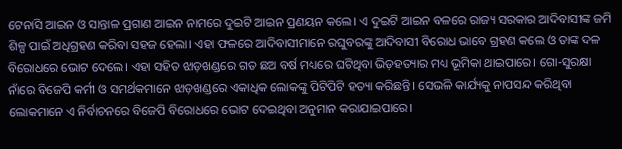ଟେନାସି ଆଇନ ଓ ସାନ୍ତାଳ ପ୍ରଗାଣ ଆଇନ ନାମରେ ଦୁଇଟି ଆଇନ ପ୍ରଣୟନ କଲେ। ଏ ଦୁଇଟି ଆଇନ ବଳରେ ରାଜ୍ୟ ସରକାର ଆଦିବାସୀଙ୍କ ଜମି ଶିଳ୍ପ ପାଇଁ ଅଧିଗ୍ରହଣ କରିବା ସହଜ ହେଲା। ଏହା ଫଳରେ ଆଦିବାସୀମାନେ ରଘୁବରଙ୍କୁ ଆଦିବାସୀ ବିରୋଧ ଭାବେ ଗ୍ରହଣ କଲେ ଓ ତାଙ୍କ ଦଳ ବିରୋଧରେ ଭୋଟ ଦେଲେ। ଏହା ସହିତ ଝାଡ଼ଖଣ୍ଡରେ ଗତ ଛଅ ବର୍ଷ ମଧ୍ୟରେ ଘଟିଥିବା ଭିଡ଼ହତ୍ୟାର ମଧ୍ୟ ଭୂମିକା ଥାଇପାରେ। ଗୋ-ସୁରକ୍ଷା ନାଁରେ ବିଜେପି କର୍ମୀ ଓ ସମର୍ଥକମାନେ ଝାଡ଼ଖଣ୍ଡରେ ଏକାଧିକ ଲୋକଙ୍କୁ ପିଟିପିଟି ହତ୍ୟା କରିଛନ୍ତି। ସେଭଳି କାର୍ଯ୍ୟକୁ ନାପସନ୍ଦ କରିଥିବା ଲୋକମାନେ ଏ ନିର୍ବାଚନରେ ବିଜେପି ବିରୋଧରେ ଭୋଟ ଦେଇଥିବା ଅନୁମାନ କରାଯାଇପାରେ।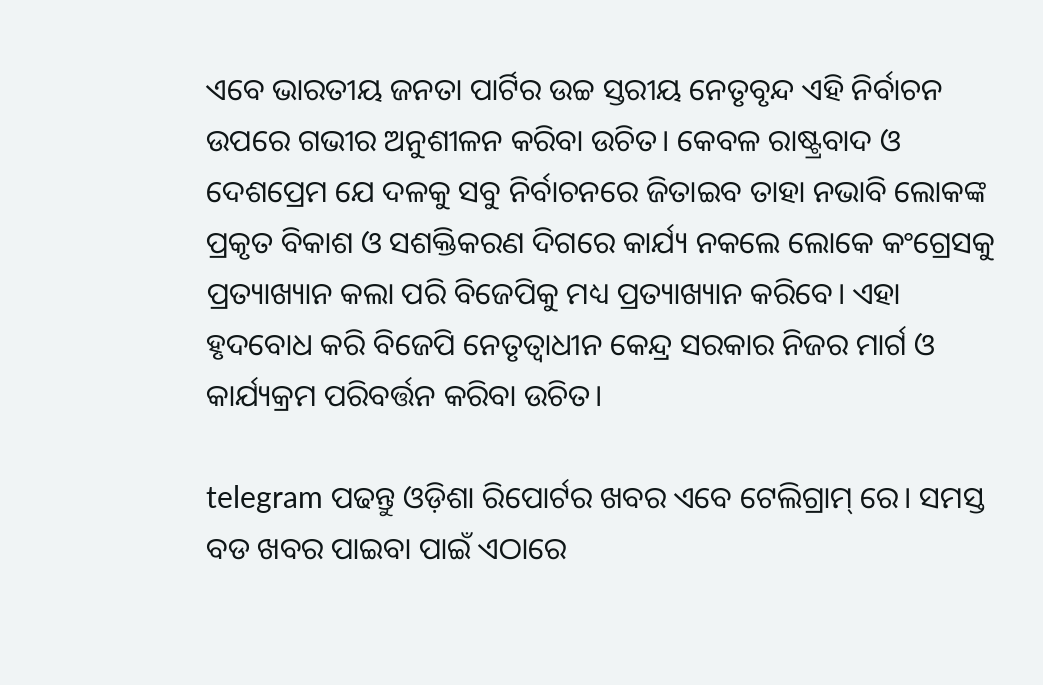ଏବେ ଭାରତୀୟ ଜନତା ପାର୍ଟିର ଉଚ୍ଚ ସ୍ତରୀୟ ନେତୃବୃନ୍ଦ ଏହି ନିର୍ବାଚନ ଉପରେ ଗଭୀର ଅନୁଶୀଳନ କରିବା ଉଚିତ। କେବଳ ରାଷ୍ଟ୍ରବାଦ ଓ ଦେଶପ୍ରେମ ଯେ ଦଳକୁ ସବୁ ନିର୍ବାଚନରେ ଜିତାଇବ ତାହା ନଭାବି ଲୋକଙ୍କ ପ୍ରକୃତ ବିକାଶ ଓ ସଶକ୍ତିକରଣ ଦିଗରେ କାର୍ଯ୍ୟ ନକଲେ ଲୋକେ କଂଗ୍ରେସକୁ ପ୍ରତ୍ୟାଖ୍ୟାନ କଲା ପରି ବିଜେପିକୁ ମଧ୍ୟ ପ୍ରତ୍ୟାଖ୍ୟାନ କରିବେ। ଏହା ହୃଦବୋଧ କରି ବିଜେପି ନେତୃତ୍ୱାଧୀନ କେନ୍ଦ୍ର ସରକାର ନିଜର ମାର୍ଗ ଓ କାର୍ଯ୍ୟକ୍ରମ ପରିବର୍ତ୍ତନ କରିବା ଉଚିତ।

telegram ପଢନ୍ତୁ ଓଡ଼ିଶା ରିପୋର୍ଟର ଖବର ଏବେ ଟେଲିଗ୍ରାମ୍ ରେ। ସମସ୍ତ ବଡ ଖବର ପାଇବା ପାଇଁ ଏଠାରେ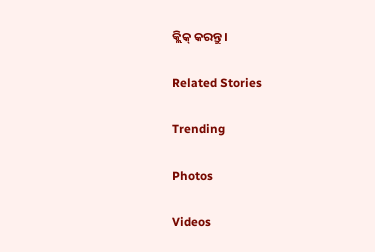କ୍ଲିକ୍ କରନ୍ତୁ।

Related Stories

Trending

Photos

Videos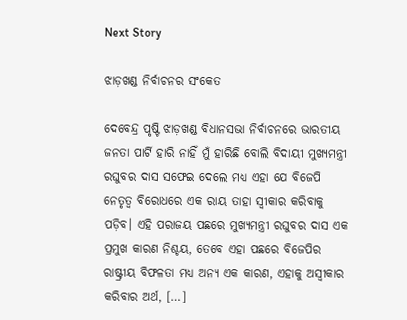Next Story

ଝାଡ଼ଖଣ୍ଡ ନିର୍ବାଚନର ସଂକେତ

ଦେବେନ୍ଦ୍ର ପୃଷ୍ଟି ଝାଡ଼ଖଣ୍ଡ ବିଧାନସଭା ନିର୍ବାଚନରେ ଭାରତୀୟ ଜନତା ପାର୍ଟି ହାରି ନାହିଁ ମୁଁ ହାରିଛି ବୋଲି ବିଦାୟୀ ମୁଖ୍ୟମନ୍ତ୍ରୀ ରଘୁବର ଦାସ ସଫେଇ ଦେଲେ ମଧ୍ୟ ଏହା ଯେ ବିଜେପି ନେତୃତ୍ୱ ବିରୋଧରେ ଏକ ରାୟ ତାହା ସ୍ୱୀକାର କରିବାକୁ ପଡ଼ିବ। ଏହି ପରାଜୟ ପଛରେ ମୁଖ୍ୟମନ୍ତ୍ରୀ ରଘୁବର ଦାସ ଏକ ପ୍ରମୁଖ କାରଣ ନିଶ୍ଚୟ, ତେବେ ଏହା ପଛରେ ବିଜେପିର ରାଷ୍ଟ୍ରୀୟ ବିଫଳତା ମଧ୍ୟ ଅନ୍ୟ ଏକ କାରଣ, ଏହାକୁ ଅସ୍ୱୀକାର କରିବାର ଅର୍ଥ, […]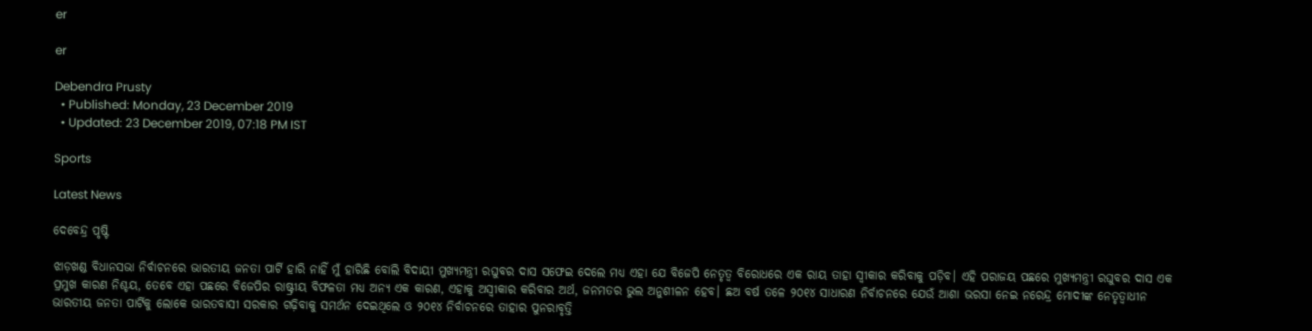er

er

Debendra Prusty
  • Published: Monday, 23 December 2019
  • Updated: 23 December 2019, 07:18 PM IST

Sports

Latest News

ଦେବେନ୍ଦ୍ର ପୃଷ୍ଟି

ଝାଡ଼ଖଣ୍ଡ ବିଧାନସଭା ନିର୍ବାଚନରେ ଭାରତୀୟ ଜନତା ପାର୍ଟି ହାରି ନାହିଁ ମୁଁ ହାରିଛି ବୋଲି ବିଦାୟୀ ମୁଖ୍ୟମନ୍ତ୍ରୀ ରଘୁବର ଦାସ ସଫେଇ ଦେଲେ ମଧ୍ୟ ଏହା ଯେ ବିଜେପି ନେତୃତ୍ୱ ବିରୋଧରେ ଏକ ରାୟ ତାହା ସ୍ୱୀକାର କରିବାକୁ ପଡ଼ିବ। ଏହି ପରାଜୟ ପଛରେ ମୁଖ୍ୟମନ୍ତ୍ରୀ ରଘୁବର ଦାସ ଏକ ପ୍ରମୁଖ କାରଣ ନିଶ୍ଚୟ, ତେବେ ଏହା ପଛରେ ବିଜେପିର ରାଷ୍ଟ୍ରୀୟ ବିଫଳତା ମଧ୍ୟ ଅନ୍ୟ ଏକ କାରଣ, ଏହାକୁ ଅସ୍ୱୀକାର କରିବାର ଅର୍ଥ, ଜନମତର ଭୁଲ ଅନୁଶୀଳନ ହେବ। ଛଅ ବର୍ଷ ତଳେ ୨୦୧୪ ସାଧାରଣ ନିର୍ବାଚନରେ ଯେଉଁ ଆଶା ଭରସା ନେଇ ନରେନ୍ଦ୍ର ମୋଦୀଙ୍କ ନେତୃତ୍ୱାଧୀନ ଭାରତୀୟ ଜନତା ପାର୍ଟିକୁ ଲୋକେ ଭାରତବାସୀ ସରକାର ଗଢ଼ିବାକୁ ସମର୍ଥନ ଦେଇଥିଲେ ଓ ୨୦୧୪ ନିର୍ବାଚନରେ ତାହାର ପୁନରାବୃତ୍ତି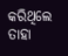କରିଥିଲେ ତାହା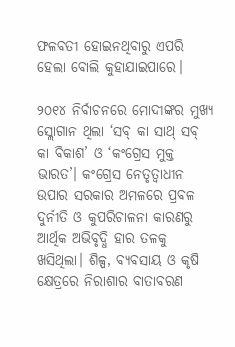ଫଳବତୀ ହୋଇନଥିବାରୁ ଏପରି ହେଲା ବୋଲି କୁହାଯାଇପାରେ।

୨୦୧୪ ନିର୍ବାଚନରେ ମୋଦୀଙ୍କର ମୁଖ୍ୟ ସ୍ଲୋଗାନ ଥିଲା ‘ସବ୍‌ କା ସାଥ୍‌ ସବ୍‌ କା ବିକାଶ’ ଓ ‘କଂଗ୍ରେସ ମୁକ୍ତ ଭାରତ’। କଂଗ୍ରେସ ନେତୃତ୍ୱାଧୀନ ଉପାର ସରକାର ଅମଳରେ ପ୍ରବଳ ଦୁର୍ନୀତି ଓ କୁପରିଚାଳନା କାରଣରୁ ଆର୍ଥିକ ଅଭିବୃଦ୍ଧି ହାର ତଳକୁ ଖସିଥିଲା। ଶିଳ୍ପ, ବ୍ୟବସାୟ ଓ କୃଷି କ୍ଷେତ୍ରରେ ନିରାଶାର ବାତାବରଣ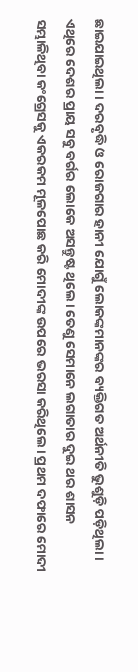ଛାଇଯାଇଥିଲା। ଦରବୃଦ୍ଧି ଓ ରୋଜଗାର ହାନୀ ଯୋଗୁଁ ଲୋକଙ୍କମାନଙ୍କର ବ୍ୟକ୍ତିଗତ ଅର୍ଥନୀତି ଭୁଶୁଡ଼ି ପଡ଼ିଥିଲା। ଏଥିରେ ଦେଶର ପ୍ରାୟ ସବୁ ବର୍ଗର ଲୋକେ ଅସନ୍ତୁଷ୍ଟ ଥିଲେ। ତେଣୁ ସେମାନେ ଲଗାତାର ଦୁଇ ଥର ଶାସନ ସମ୍ଭାଳିଥିବା କଂଗ୍ରେସକୁ ଏକରକମ ମୂଳପୋଛ କରି ମୋଦୀଙ୍କ ଉପରେ ଭରସା କରିଥିଲେ। ପ୍ରଥମ ଦଫାରେ ମୋଦୀ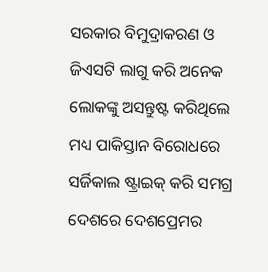ସରକାର ବିମୁଦ୍ରାକରଣ ଓ ଜିଏସଟି ଲାଗୁ କରି ଅନେକ ଲୋକଙ୍କୁ ଅସନ୍ତୁଷ୍ଟ କରିଥିଲେ ମଧ୍ୟ ପାକିସ୍ତାନ ବିରୋଧରେ ସର୍ଜିକାଲ ଷ୍ଟ୍ରାଇକ୍‌ କରି ସମଗ୍ର ଦେଶରେ ଦେଶପ୍ରେମର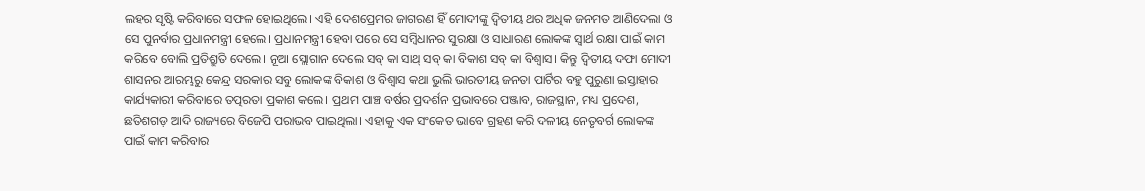ଲହର ସୃଷ୍ଟି କରିବାରେ ସଫଳ ହୋଇଥିଲେ। ଏହି ଦେଶପ୍ରେମର ଜାଗରଣ ହିଁ ମୋଦୀଙ୍କୁ ଦ୍ୱିତୀୟ ଥର ଅଧିକ ଜନମତ ଆଣିଦେଲା ଓ ସେ ପୁନର୍ବାର ପ୍ରଧାନମନ୍ତ୍ରୀ ହେଲେ। ପ୍ରଧାନମନ୍ତ୍ରୀ ହେବା ପରେ ସେ ସମ୍ବିଧାନର ସୁରକ୍ଷା ଓ ସାଧାରଣ ଲୋକଙ୍କ ସ୍ୱାର୍ଥ ରକ୍ଷା ପାଇଁ କାମ କରିବେ ବୋଲି ପ୍ରତିଶ୍ରୁତି ଦେଲେ। ନୂଆ ସ୍ଲୋଗାନ ଦେଲେ ସବ୍‌ କା ସାଥ୍‌ ସବ୍‌ କା ବିକାଶ ସବ୍‌ କା ବିଶ୍ୱାସ। କିନ୍ତୁ ଦ୍ୱିତୀୟ ଦଫା ମୋଦୀ ଶାସନର ଆରମ୍ଭରୁ କେନ୍ଦ୍ର ସରକାର ସବୁ ଲୋକଙ୍କ ବିକାଶ ଓ ବିଶ୍ୱାସ କଥା ଭୁଲି ଭାରତୀୟ ଜନତା ପାର୍ଟିର ବହୁ ପୁରୁଣା ଇସ୍ତାହାର କାର୍ଯ୍ୟକାରୀ କରିବାରେ ତତ୍ପରତା ପ୍ରକାଶ କଲେ। ପ୍ରଥମ ପାଞ୍ଚ ବର୍ଷର ପ୍ରଦର୍ଶନ ପ୍ରଭାବରେ ପଞ୍ଜାବ, ରାଜସ୍ଥାନ, ମଧ୍ୟ ପ୍ରଦେଶ, ଛତିଶଗଡ଼ ଆଦି ରାଜ୍ୟରେ ବିଜେପି ପରାଭବ ପାଇଥିଲା। ଏହାକୁ ଏକ ସଂକେତ ଭାବେ ଗ୍ରହଣ କରି ଦଳୀୟ ନେତୃବର୍ଗ ଲୋକଙ୍କ ପାଇଁ କାମ କରିବାର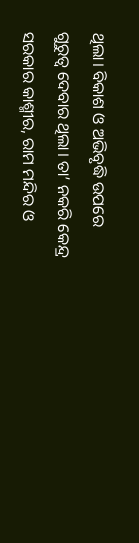ଥିଲା। ବିକାଶ ଓ ଅଭିବୃଦ୍ଧି ଉପରେ ଗୁରୁତ୍ୱ ଦେବାର ଥିଲା। ତା’ ନକରି କେନ୍ଦ୍ର ସରକାର କାଶ୍ମୀର, ରାମ ମନ୍ଦିର ଓ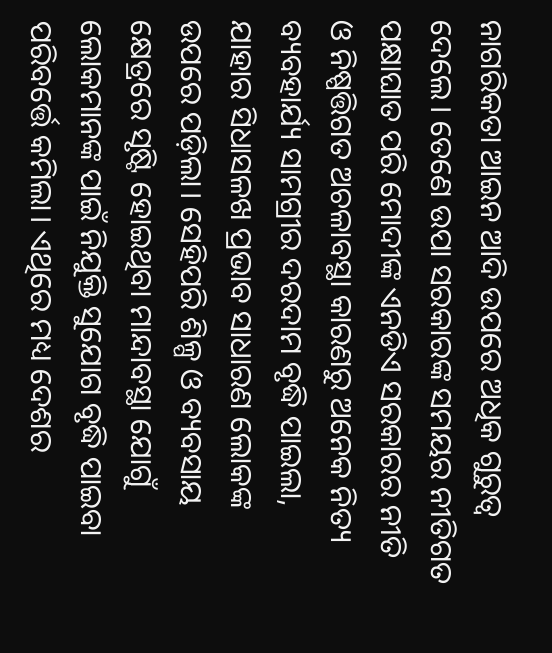ନାଗରିକତା ଆଇନ ଆଦି ଉପରେ ଅଧିକ ଗୁରୁତ୍ୱ ଦେଲେ। ତେଣେ ଉପା ସରକାରଙ୍କ ସମୟର ନୀତିଗତ ପକ୍ଷାଘାତ ପରି ମୋଦୀଙ୍କ ଏନଡିଏ ସରକାରର ନୀତି ଓ ନିଷ୍ପତ୍ତିଗତ ଅଚଳାବସ୍ଥା କାରଣରୁ ଅନେକ ନିତ୍ୟ ବ୍ୟବହାର୍ଯ୍ୟ ସାମଗ୍ରୀର ଦରଦାମ ବୃଦ୍ଧି ପାଇଲା, ଯାହାର ସିଧାସଳଖ ପ୍ରଭାବ ସାଧାରଣ ଲୋକଙ୍କ ଉପରେ ପଡ଼ିଲା। ସେହିପରି ଶିଳ୍ପ ଓ ବ୍ୟବସାୟ କ୍ଷେତ୍ରରେ ସୃଷ୍ଟି ହୋଇଥିବା ମାନ୍ଦାବସ୍ଥା ଯୋଗୁଁ ଲୋକମାନଙ୍କ ପାଇଁ ନିଯୁକ୍ତି ସୁଯୋଗ ବୃଦ୍ଧି ପାଇବା ପରିବର୍ତ୍ତେ କମିଲା। ଏଥିରେ ମଧ୍ୟ ଦେଶର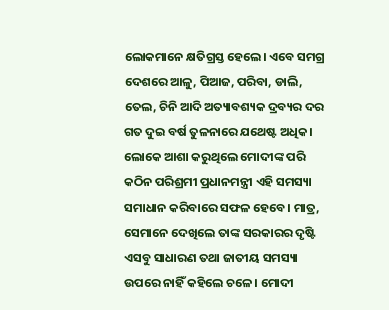ଲୋକମାନେ କ୍ଷତିଗ୍ରସ୍ତ ହେଲେ। ଏବେ ସମଗ୍ର ଦେଶରେ ଆଳୁ, ପିଆଜ, ପରିବା, ଡାଲି, ତେଲ, ଚିନି ଆଦି ଅତ୍ୟାବଶ୍ୟକ ଦ୍ରବ୍ୟର ଦର ଗତ ଦୁଇ ବର୍ଷ ତୁଳନାରେ ଯଥେଷ୍ଟ ଅଧିକ। ଲୋକେ ଆଶା କରୁଥିଲେ ମୋଦୀଙ୍କ ପରି କଠିନ ପରିଶ୍ରମୀ ପ୍ରଧାନମନ୍ତ୍ରୀ ଏହି ସମସ୍ୟା ସମାଧାନ କରିବାରେ ସଫଳ ହେବେ। ମାତ୍ର, ସେମାନେ ଦେଖିଲେ ତାଙ୍କ ସରକାରର ଦୃଷ୍ଟି ଏସବୁ ସାଧାରଣ ତଥା ଜାତୀୟ ସମସ୍ୟା ଉପରେ ନାହିଁ କହିଲେ ଚଳେ। ମୋଦୀ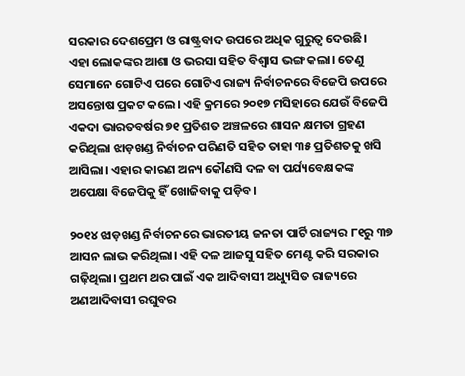ସରକାର ଦେଶପ୍ରେମ ଓ ରାଷ୍ଟ୍ରବାଦ ଉପରେ ଅଧିକ ଗୁରୁତ୍ୱ ଦେଉଛି। ଏହା ଲୋକଙ୍କର ଆଶା ଓ ଭରସା ସହିତ ବିଶ୍ୱାସ ଭଙ୍ଗ କଲା। ତେଣୁ ସେମାନେ ଗୋଟିଏ ପରେ ଗୋଟିଏ ରାଜ୍ୟ ନିର୍ବାଚନରେ ବିଜେପି ଉପରେ ଅସନ୍ତୋଷ ପ୍ରକଟ କଲେ। ଏହି କ୍ରମରେ ୨୦୧୭ ମସିହାରେ ଯେଉଁ ବିଜେପି ଏକଦା ଭାରତବର୍ଷର ୭୧ ପ୍ରତିଶତ ଅଞ୍ଚଳରେ ଶାସନ କ୍ଷମତା ଗ୍ରହଣ କରିଥିଲା ଝାଡ଼ଖଣ୍ଡ ନିର୍ବାଚନ ପରିଣତି ସହିତ ତାହା ୩୫ ପ୍ରତିଶତକୁ ଖସି ଆସିଲା। ଏହାର କାରଣ ଅନ୍ୟ କୌଣସି ଦଳ ବା ପର୍ଯ୍ୟବେକ୍ଷକଙ୍କ ଅପେକ୍ଷା ବିଜେପିକୁ ହିଁ ଖୋଜିବାକୁ ପଡ଼ିବ।

୨୦୧୪ ଝାଡ଼ଖଣ୍ଡ ନିର୍ବାଚନରେ ଭାରତୀୟ ଜନତା ପାର୍ଟି ରାଜ୍ୟର ୮୧ରୁ ୩୭ ଆସନ ଲାଭ କରିଥିଲା। ଏହି ଦଳ ଆଜସୁ ସହିତ ମେଣ୍ଟ କରି ସରକାର ଗଢ଼ିଥିଲା। ପ୍ରଥମ ଥର ପାଇଁ ଏକ ଆଦିବାସୀ ଅଧ୍ୟୁସିତ ରାଜ୍ୟରେ ଅଣଆଦିବାସୀ ରଘୁବର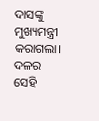ଦାସଙ୍କୁ ମୁଖ୍ୟମନ୍ତ୍ରୀ କରାଗଲା। ଦଳର ସେହି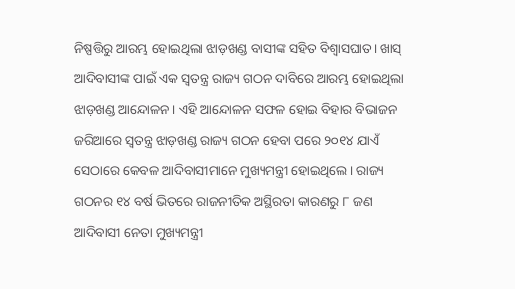ନିଷ୍ପତ୍ତିରୁ ଆରମ୍ଭ ହୋଇଥିଲା ଝାଡ଼ଖଣ୍ଡ ବାସୀଙ୍କ ସହିତ ବିଶ୍ୱାସଘାତ। ଖାସ୍‌ ଆଦିବାସୀଙ୍କ ପାଇଁ ଏକ ସ୍ୱତନ୍ତ୍ର ରାଜ୍ୟ ଗଠନ ଦାବିରେ ଆରମ୍ଭ ହୋଇଥିଲା ଝାଡ଼ଖଣ୍ଡ ଆନ୍ଦୋଳନ। ଏହି ଆନ୍ଦୋଳନ ସଫଳ ହୋଇ ବିହାର ବିଭାଜନ ଜରିଆରେ ସ୍ୱତନ୍ତ୍ର ଝାଡ଼ଖଣ୍ଡ ରାଜ୍ୟ ଗଠନ ହେବା ପରେ ୨୦୧୪ ଯାଏଁ ସେଠାରେ କେବଳ ଆଦିବାସୀମାନେ ମୁଖ୍ୟମନ୍ତ୍ରୀ ହୋଇଥିଲେ। ରାଜ୍ୟ ଗଠନର ୧୪ ବର୍ଷ ଭିତରେ ରାଜନୀତିକ ଅସ୍ଥିରତା କାରଣରୁ ୮ ଜଣ ଆଦିବାସୀ ନେତା ମୁଖ୍ୟମନ୍ତ୍ରୀ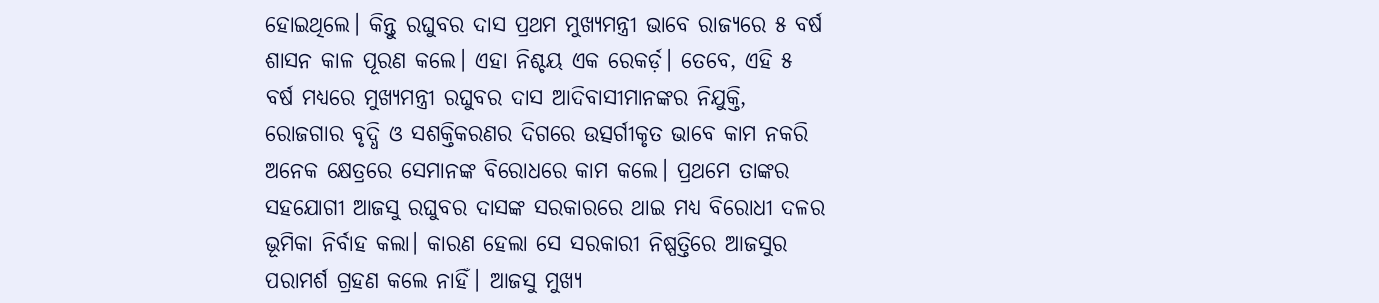ହୋଇଥିଲେ। କିନ୍ତୁ ରଘୁବର ଦାସ ପ୍ରଥମ ମୁଖ୍ୟମନ୍ତ୍ରୀ ଭାବେ ରାଜ୍ୟରେ ୫ ବର୍ଷ ଶାସନ କାଳ ପୂରଣ କଲେ। ଏହା ନିଶ୍ଚୟ ଏକ ରେକର୍ଡ଼। ତେବେ, ଏହି ୫ ବର୍ଷ ମଧ୍ୟରେ ମୁଖ୍ୟମନ୍ତ୍ରୀ ରଘୁବର ଦାସ ଆଦିବାସୀମାନଙ୍କର ନିଯୁକ୍ତି, ରୋଜଗାର ବୃଦ୍ଧି ଓ ସଶକ୍ତିକରଣର ଦିଗରେ ଉତ୍ସର୍ଗୀକୃତ ଭାବେ କାମ ନକରି ଅନେକ କ୍ଷେତ୍ରରେ ସେମାନଙ୍କ ବିରୋଧରେ କାମ କଲେ। ପ୍ରଥମେ ତାଙ୍କର ସହଯୋଗୀ ଆଜସୁ ରଘୁବର ଦାସଙ୍କ ସରକାରରେ ଥାଇ ମଧ୍ୟ ବିରୋଧୀ ଦଳର ଭୂମିକା ନିର୍ବାହ କଲା। କାରଣ ହେଲା ସେ ସରକାରୀ ନିଷ୍ପତ୍ତିରେ ଆଜସୁର ପରାମର୍ଶ ଗ୍ରହଣ କଲେ ନାହିଁ। ଆଜସୁ ମୁଖ୍ୟ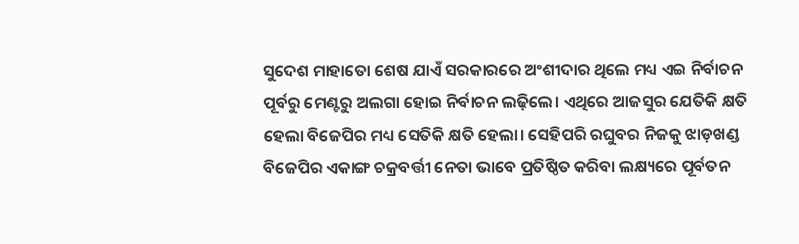ସୁଦେଶ ମାହାତୋ ଶେଷ ଯାଏଁ ସରକାରରେ ଅଂଶୀଦାର ଥିଲେ ମଧ୍ୟ ଏଇ ନିର୍ବାଚନ ପୂର୍ବରୁ ମେଣ୍ଟରୁ ଅଲଗା ହୋଇ ନିର୍ବାଚନ ଲଢ଼ିଲେ। ଏଥିରେ ଆଜସୁର ଯେତିକି କ୍ଷତି ହେଲା ବିଜେପିର ମଧ୍ୟ ସେତିକି କ୍ଷତି ହେଲା। ସେହିପରି ରଘୁବର ନିଜକୁ ଝାଡ଼ଖଣ୍ଡ ବିଜେପିର ଏକାଙ୍ଗ ଚକ୍ରବର୍ତ୍ତୀ ନେତା ଭାବେ ପ୍ରତିଷ୍ଠିତ କରିବା ଲକ୍ଷ୍ୟରେ ପୂର୍ବତନ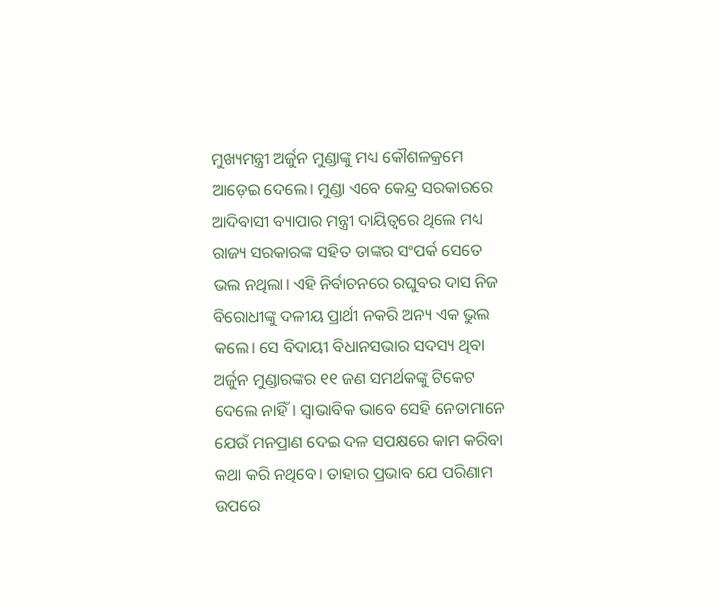ମୁଖ୍ୟମନ୍ତ୍ରୀ ଅର୍ଜୁନ ମୁଣ୍ଡାଙ୍କୁ ମଧ୍ୟ କୌଶଳକ୍ରମେ ଆଡ଼େଇ ଦେଲେ। ମୁଣ୍ଡା ଏବେ କେନ୍ଦ୍ର ସରକାରରେ ଆଦିବାସୀ ବ୍ୟାପାର ମନ୍ତ୍ରୀ ଦାୟିତ୍ୱରେ ଥିଲେ ମଧ୍ୟ ରାଜ୍ୟ ସରକାରଙ୍କ ସହିତ ତାଙ୍କର ସଂପର୍କ ସେତେ ଭଲ ନଥିଲା। ଏହି ନିର୍ବାଚନରେ ରଘୁବର ଦାସ ନିଜ ବିରୋଧୀଙ୍କୁ ଦଳୀୟ ପ୍ରାର୍ଥୀ ନକରି ଅନ୍ୟ ଏକ ଭୁଲ କଲେ। ସେ ବିଦାୟୀ ବିଧାନସଭାର ସଦସ୍ୟ ଥିବା ଅର୍ଜୁନ ମୁଣ୍ଡାରଙ୍କର ୧୧ ଜଣ ସମର୍ଥକଙ୍କୁ ଟିକେଟ ଦେଲେ ନାହିଁ। ସ୍ୱାଭାବିକ ଭାବେ ସେହି ନେତାମାନେ ଯେଉଁ ମନପ୍ରାଣ ଦେଇ ଦଳ ସପକ୍ଷରେ କାମ କରିବା କଥା କରି ନଥିବେ। ତାହାର ପ୍ରଭାବ ଯେ ପରିଣାମ ଉପରେ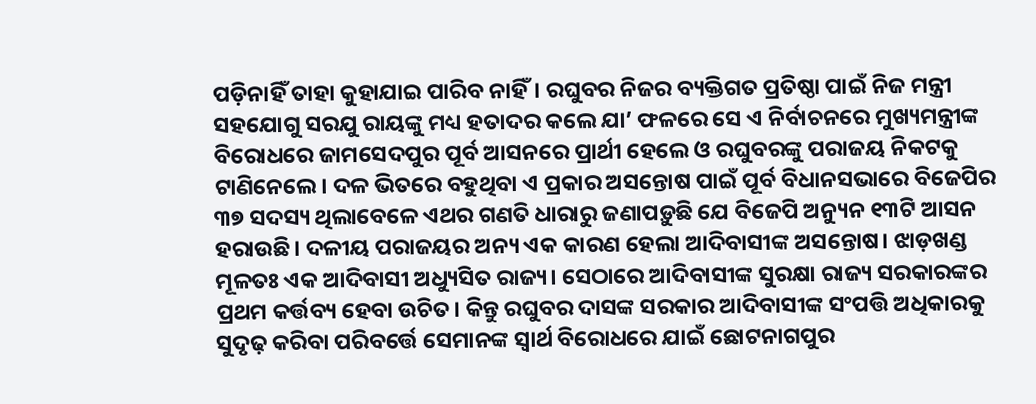ପଡ଼ିନାହିଁ ତାହା କୁହାଯାଇ ପାରିବ ନାହିଁ। ରଘୁବର ନିଜର ବ୍ୟକ୍ତିଗତ ପ୍ରତିଷ୍ଠା ପାଇଁ ନିଜ ମନ୍ତ୍ରୀ ସହଯୋଗୁ ସରଯୁ ରାୟଙ୍କୁ ମଧ୍ୟ ହତାଦର କଲେ ଯା’ ଫଳରେ ସେ ଏ ନିର୍ବାଚନରେ ମୁଖ୍ୟମନ୍ତ୍ରୀଙ୍କ ବିରୋଧରେ ଜାମସେଦପୁର ପୂର୍ବ ଆସନରେ ପ୍ରାର୍ଥୀ ହେଲେ ଓ ରଘୁବରଙ୍କୁ ପରାଜୟ ନିକଟକୁ ଟାଣିନେଲେ। ଦଳ ଭିତରେ ବହୁଥିବା ଏ ପ୍ରକାର ଅସନ୍ତୋଷ ପାଇଁ ପୂର୍ବ ବିଧାନସଭାରେ ବିଜେପିର ୩୭ ସଦସ୍ୟ ଥିଲାବେଳେ ଏଥର ଗଣତି ଧାରାରୁ ଜଣାପଡ଼ୁଛି ଯେ ବିଜେପି ଅନ୍ୟୁନ ୧୩ଟି ଆସନ ହରାଉଛି। ଦଳୀୟ ପରାଜୟର ଅନ୍ୟ ଏକ କାରଣ ହେଲା ଆଦିବାସୀଙ୍କ ଅସନ୍ତୋଷ। ଝାଡ଼ଖଣ୍ଡ ମୂଳତଃ ଏକ ଆଦିବାସୀ ଅଧ୍ୟୁସିତ ରାଜ୍ୟ। ସେଠାରେ ଆଦିବାସୀଙ୍କ ସୁରକ୍ଷା ରାଜ୍ୟ ସରକାରଙ୍କର ପ୍ରଥମ କର୍ତ୍ତବ୍ୟ ହେବା ଉଚିତ। କିନ୍ତୁ ରଘୁବର ଦାସଙ୍କ ସରକାର ଆଦିବାସୀଙ୍କ ସଂପତ୍ତି ଅଧିକାରକୁ ସୁଦୃଢ଼ କରିବା ପରିବର୍ତ୍ତେ ସେମାନଙ୍କ ସ୍ୱାର୍ଥ ବିରୋଧରେ ଯାଇଁ ଛୋଟନାଗପୁର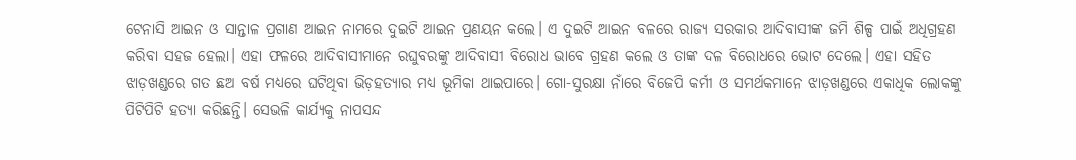ଟେନାସି ଆଇନ ଓ ସାନ୍ତାଳ ପ୍ରଗାଣ ଆଇନ ନାମରେ ଦୁଇଟି ଆଇନ ପ୍ରଣୟନ କଲେ। ଏ ଦୁଇଟି ଆଇନ ବଳରେ ରାଜ୍ୟ ସରକାର ଆଦିବାସୀଙ୍କ ଜମି ଶିଳ୍ପ ପାଇଁ ଅଧିଗ୍ରହଣ କରିବା ସହଜ ହେଲା। ଏହା ଫଳରେ ଆଦିବାସୀମାନେ ରଘୁବରଙ୍କୁ ଆଦିବାସୀ ବିରୋଧ ଭାବେ ଗ୍ରହଣ କଲେ ଓ ତାଙ୍କ ଦଳ ବିରୋଧରେ ଭୋଟ ଦେଲେ। ଏହା ସହିତ ଝାଡ଼ଖଣ୍ଡରେ ଗତ ଛଅ ବର୍ଷ ମଧ୍ୟରେ ଘଟିଥିବା ଭିଡ଼ହତ୍ୟାର ମଧ୍ୟ ଭୂମିକା ଥାଇପାରେ। ଗୋ-ସୁରକ୍ଷା ନାଁରେ ବିଜେପି କର୍ମୀ ଓ ସମର୍ଥକମାନେ ଝାଡ଼ଖଣ୍ଡରେ ଏକାଧିକ ଲୋକଙ୍କୁ ପିଟିପିଟି ହତ୍ୟା କରିଛନ୍ତି। ସେଭଳି କାର୍ଯ୍ୟକୁ ନାପସନ୍ଦ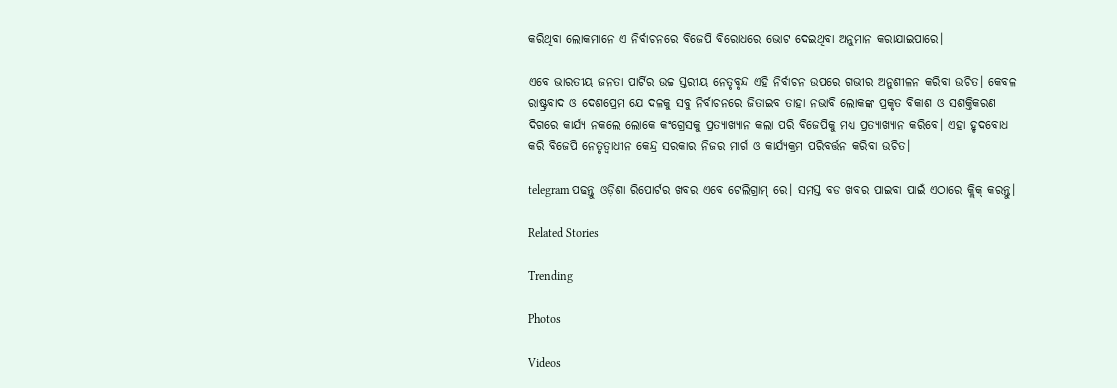କରିଥିବା ଲୋକମାନେ ଏ ନିର୍ବାଚନରେ ବିଜେପି ବିରୋଧରେ ଭୋଟ ଦେଇଥିବା ଅନୁମାନ କରାଯାଇପାରେ।

ଏବେ ଭାରତୀୟ ଜନତା ପାର୍ଟିର ଉଚ୍ଚ ସ୍ତରୀୟ ନେତୃବୃନ୍ଦ ଏହି ନିର୍ବାଚନ ଉପରେ ଗଭୀର ଅନୁଶୀଳନ କରିବା ଉଚିତ। କେବଳ ରାଷ୍ଟ୍ରବାଦ ଓ ଦେଶପ୍ରେମ ଯେ ଦଳକୁ ସବୁ ନିର୍ବାଚନରେ ଜିତାଇବ ତାହା ନଭାବି ଲୋକଙ୍କ ପ୍ରକୃତ ବିକାଶ ଓ ସଶକ୍ତିକରଣ ଦିଗରେ କାର୍ଯ୍ୟ ନକଲେ ଲୋକେ କଂଗ୍ରେସକୁ ପ୍ରତ୍ୟାଖ୍ୟାନ କଲା ପରି ବିଜେପିକୁ ମଧ୍ୟ ପ୍ରତ୍ୟାଖ୍ୟାନ କରିବେ। ଏହା ହୃଦବୋଧ କରି ବିଜେପି ନେତୃତ୍ୱାଧୀନ କେନ୍ଦ୍ର ସରକାର ନିଜର ମାର୍ଗ ଓ କାର୍ଯ୍ୟକ୍ରମ ପରିବର୍ତ୍ତନ କରିବା ଉଚିତ।

telegram ପଢନ୍ତୁ ଓଡ଼ିଶା ରିପୋର୍ଟର ଖବର ଏବେ ଟେଲିଗ୍ରାମ୍ ରେ। ସମସ୍ତ ବଡ ଖବର ପାଇବା ପାଇଁ ଏଠାରେ କ୍ଲିକ୍ କରନ୍ତୁ।

Related Stories

Trending

Photos

Videos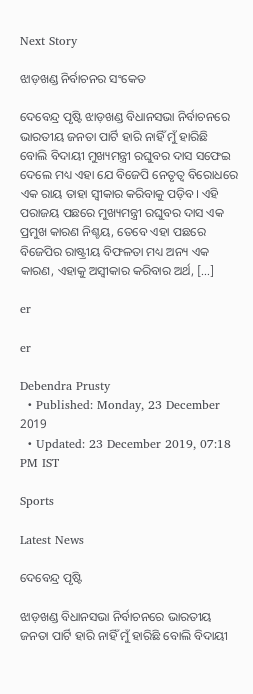Next Story

ଝାଡ଼ଖଣ୍ଡ ନିର୍ବାଚନର ସଂକେତ

ଦେବେନ୍ଦ୍ର ପୃଷ୍ଟି ଝାଡ଼ଖଣ୍ଡ ବିଧାନସଭା ନିର୍ବାଚନରେ ଭାରତୀୟ ଜନତା ପାର୍ଟି ହାରି ନାହିଁ ମୁଁ ହାରିଛି ବୋଲି ବିଦାୟୀ ମୁଖ୍ୟମନ୍ତ୍ରୀ ରଘୁବର ଦାସ ସଫେଇ ଦେଲେ ମଧ୍ୟ ଏହା ଯେ ବିଜେପି ନେତୃତ୍ୱ ବିରୋଧରେ ଏକ ରାୟ ତାହା ସ୍ୱୀକାର କରିବାକୁ ପଡ଼ିବ। ଏହି ପରାଜୟ ପଛରେ ମୁଖ୍ୟମନ୍ତ୍ରୀ ରଘୁବର ଦାସ ଏକ ପ୍ରମୁଖ କାରଣ ନିଶ୍ଚୟ, ତେବେ ଏହା ପଛରେ ବିଜେପିର ରାଷ୍ଟ୍ରୀୟ ବିଫଳତା ମଧ୍ୟ ଅନ୍ୟ ଏକ କାରଣ, ଏହାକୁ ଅସ୍ୱୀକାର କରିବାର ଅର୍ଥ, […]

er

er

Debendra Prusty
  • Published: Monday, 23 December 2019
  • Updated: 23 December 2019, 07:18 PM IST

Sports

Latest News

ଦେବେନ୍ଦ୍ର ପୃଷ୍ଟି

ଝାଡ଼ଖଣ୍ଡ ବିଧାନସଭା ନିର୍ବାଚନରେ ଭାରତୀୟ ଜନତା ପାର୍ଟି ହାରି ନାହିଁ ମୁଁ ହାରିଛି ବୋଲି ବିଦାୟୀ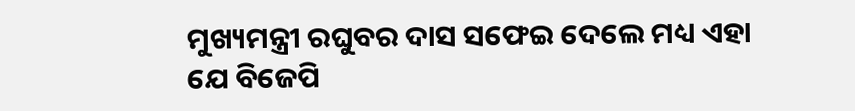ମୁଖ୍ୟମନ୍ତ୍ରୀ ରଘୁବର ଦାସ ସଫେଇ ଦେଲେ ମଧ୍ୟ ଏହା ଯେ ବିଜେପି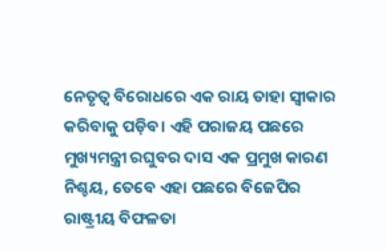ନେତୃତ୍ୱ ବିରୋଧରେ ଏକ ରାୟ ତାହା ସ୍ୱୀକାର କରିବାକୁ ପଡ଼ିବ। ଏହି ପରାଜୟ ପଛରେ ମୁଖ୍ୟମନ୍ତ୍ରୀ ରଘୁବର ଦାସ ଏକ ପ୍ରମୁଖ କାରଣ ନିଶ୍ଚୟ, ତେବେ ଏହା ପଛରେ ବିଜେପିର ରାଷ୍ଟ୍ରୀୟ ବିଫଳତା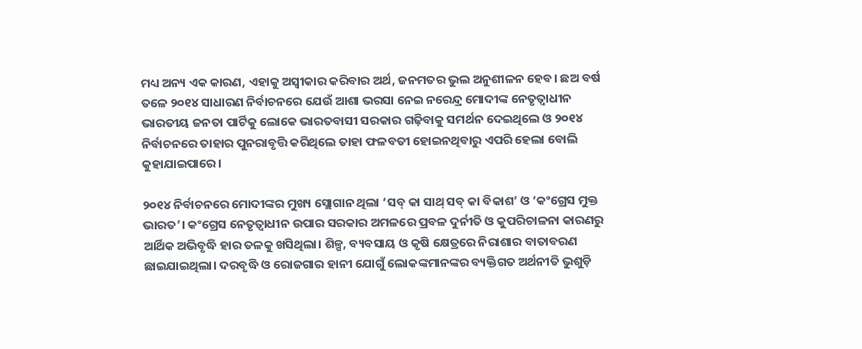ମଧ୍ୟ ଅନ୍ୟ ଏକ କାରଣ, ଏହାକୁ ଅସ୍ୱୀକାର କରିବାର ଅର୍ଥ, ଜନମତର ଭୁଲ ଅନୁଶୀଳନ ହେବ। ଛଅ ବର୍ଷ ତଳେ ୨୦୧୪ ସାଧାରଣ ନିର୍ବାଚନରେ ଯେଉଁ ଆଶା ଭରସା ନେଇ ନରେନ୍ଦ୍ର ମୋଦୀଙ୍କ ନେତୃତ୍ୱାଧୀନ ଭାରତୀୟ ଜନତା ପାର୍ଟିକୁ ଲୋକେ ଭାରତବାସୀ ସରକାର ଗଢ଼ିବାକୁ ସମର୍ଥନ ଦେଇଥିଲେ ଓ ୨୦୧୪ ନିର୍ବାଚନରେ ତାହାର ପୁନରାବୃତ୍ତି କରିଥିଲେ ତାହା ଫଳବତୀ ହୋଇନଥିବାରୁ ଏପରି ହେଲା ବୋଲି କୁହାଯାଇପାରେ।

୨୦୧୪ ନିର୍ବାଚନରେ ମୋଦୀଙ୍କର ମୁଖ୍ୟ ସ୍ଲୋଗାନ ଥିଲା ‘ସବ୍‌ କା ସାଥ୍‌ ସବ୍‌ କା ବିକାଶ’ ଓ ‘କଂଗ୍ରେସ ମୁକ୍ତ ଭାରତ’। କଂଗ୍ରେସ ନେତୃତ୍ୱାଧୀନ ଉପାର ସରକାର ଅମଳରେ ପ୍ରବଳ ଦୁର୍ନୀତି ଓ କୁପରିଚାଳନା କାରଣରୁ ଆର୍ଥିକ ଅଭିବୃଦ୍ଧି ହାର ତଳକୁ ଖସିଥିଲା। ଶିଳ୍ପ, ବ୍ୟବସାୟ ଓ କୃଷି କ୍ଷେତ୍ରରେ ନିରାଶାର ବାତାବରଣ ଛାଇଯାଇଥିଲା। ଦରବୃଦ୍ଧି ଓ ରୋଜଗାର ହାନୀ ଯୋଗୁଁ ଲୋକଙ୍କମାନଙ୍କର ବ୍ୟକ୍ତିଗତ ଅର୍ଥନୀତି ଭୁଶୁଡ଼ି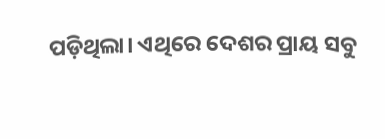ପଡ଼ିଥିଲା। ଏଥିରେ ଦେଶର ପ୍ରାୟ ସବୁ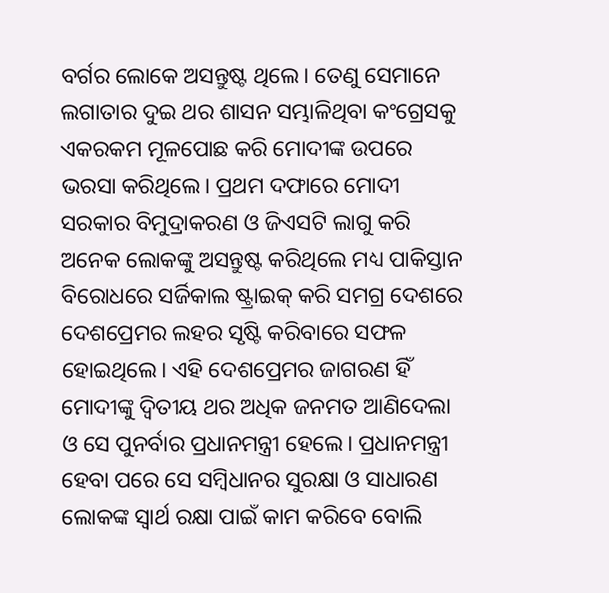ବର୍ଗର ଲୋକେ ଅସନ୍ତୁଷ୍ଟ ଥିଲେ। ତେଣୁ ସେମାନେ ଲଗାତାର ଦୁଇ ଥର ଶାସନ ସମ୍ଭାଳିଥିବା କଂଗ୍ରେସକୁ ଏକରକମ ମୂଳପୋଛ କରି ମୋଦୀଙ୍କ ଉପରେ ଭରସା କରିଥିଲେ। ପ୍ରଥମ ଦଫାରେ ମୋଦୀ ସରକାର ବିମୁଦ୍ରାକରଣ ଓ ଜିଏସଟି ଲାଗୁ କରି ଅନେକ ଲୋକଙ୍କୁ ଅସନ୍ତୁଷ୍ଟ କରିଥିଲେ ମଧ୍ୟ ପାକିସ୍ତାନ ବିରୋଧରେ ସର୍ଜିକାଲ ଷ୍ଟ୍ରାଇକ୍‌ କରି ସମଗ୍ର ଦେଶରେ ଦେଶପ୍ରେମର ଲହର ସୃଷ୍ଟି କରିବାରେ ସଫଳ ହୋଇଥିଲେ। ଏହି ଦେଶପ୍ରେମର ଜାଗରଣ ହିଁ ମୋଦୀଙ୍କୁ ଦ୍ୱିତୀୟ ଥର ଅଧିକ ଜନମତ ଆଣିଦେଲା ଓ ସେ ପୁନର୍ବାର ପ୍ରଧାନମନ୍ତ୍ରୀ ହେଲେ। ପ୍ରଧାନମନ୍ତ୍ରୀ ହେବା ପରେ ସେ ସମ୍ବିଧାନର ସୁରକ୍ଷା ଓ ସାଧାରଣ ଲୋକଙ୍କ ସ୍ୱାର୍ଥ ରକ୍ଷା ପାଇଁ କାମ କରିବେ ବୋଲି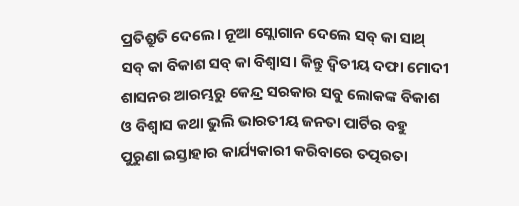ପ୍ରତିଶ୍ରୁତି ଦେଲେ। ନୂଆ ସ୍ଲୋଗାନ ଦେଲେ ସବ୍‌ କା ସାଥ୍‌ ସବ୍‌ କା ବିକାଶ ସବ୍‌ କା ବିଶ୍ୱାସ। କିନ୍ତୁ ଦ୍ୱିତୀୟ ଦଫା ମୋଦୀ ଶାସନର ଆରମ୍ଭରୁ କେନ୍ଦ୍ର ସରକାର ସବୁ ଲୋକଙ୍କ ବିକାଶ ଓ ବିଶ୍ୱାସ କଥା ଭୁଲି ଭାରତୀୟ ଜନତା ପାର୍ଟିର ବହୁ ପୁରୁଣା ଇସ୍ତାହାର କାର୍ଯ୍ୟକାରୀ କରିବାରେ ତତ୍ପରତା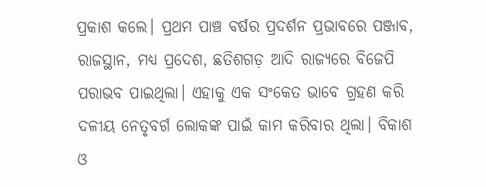ପ୍ରକାଶ କଲେ। ପ୍ରଥମ ପାଞ୍ଚ ବର୍ଷର ପ୍ରଦର୍ଶନ ପ୍ରଭାବରେ ପଞ୍ଜାବ, ରାଜସ୍ଥାନ, ମଧ୍ୟ ପ୍ରଦେଶ, ଛତିଶଗଡ଼ ଆଦି ରାଜ୍ୟରେ ବିଜେପି ପରାଭବ ପାଇଥିଲା। ଏହାକୁ ଏକ ସଂକେତ ଭାବେ ଗ୍ରହଣ କରି ଦଳୀୟ ନେତୃବର୍ଗ ଲୋକଙ୍କ ପାଇଁ କାମ କରିବାର ଥିଲା। ବିକାଶ ଓ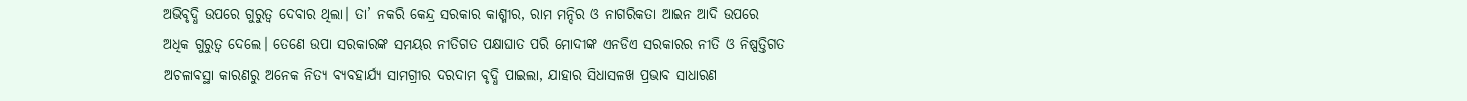ଅଭିବୃଦ୍ଧି ଉପରେ ଗୁରୁତ୍ୱ ଦେବାର ଥିଲା। ତା’ ନକରି କେନ୍ଦ୍ର ସରକାର କାଶ୍ମୀର, ରାମ ମନ୍ଦିର ଓ ନାଗରିକତା ଆଇନ ଆଦି ଉପରେ ଅଧିକ ଗୁରୁତ୍ୱ ଦେଲେ। ତେଣେ ଉପା ସରକାରଙ୍କ ସମୟର ନୀତିଗତ ପକ୍ଷାଘାତ ପରି ମୋଦୀଙ୍କ ଏନଡିଏ ସରକାରର ନୀତି ଓ ନିଷ୍ପତ୍ତିଗତ ଅଚଳାବସ୍ଥା କାରଣରୁ ଅନେକ ନିତ୍ୟ ବ୍ୟବହାର୍ଯ୍ୟ ସାମଗ୍ରୀର ଦରଦାମ ବୃଦ୍ଧି ପାଇଲା, ଯାହାର ସିଧାସଳଖ ପ୍ରଭାବ ସାଧାରଣ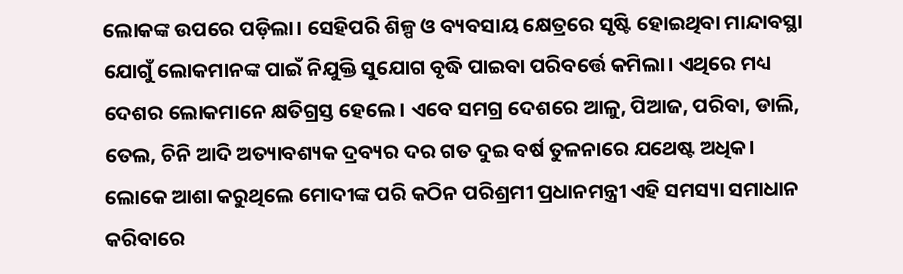ଲୋକଙ୍କ ଉପରେ ପଡ଼ିଲା। ସେହିପରି ଶିଳ୍ପ ଓ ବ୍ୟବସାୟ କ୍ଷେତ୍ରରେ ସୃଷ୍ଟି ହୋଇଥିବା ମାନ୍ଦାବସ୍ଥା ଯୋଗୁଁ ଲୋକମାନଙ୍କ ପାଇଁ ନିଯୁକ୍ତି ସୁଯୋଗ ବୃଦ୍ଧି ପାଇବା ପରିବର୍ତ୍ତେ କମିଲା। ଏଥିରେ ମଧ୍ୟ ଦେଶର ଲୋକମାନେ କ୍ଷତିଗ୍ରସ୍ତ ହେଲେ। ଏବେ ସମଗ୍ର ଦେଶରେ ଆଳୁ, ପିଆଜ, ପରିବା, ଡାଲି, ତେଲ, ଚିନି ଆଦି ଅତ୍ୟାବଶ୍ୟକ ଦ୍ରବ୍ୟର ଦର ଗତ ଦୁଇ ବର୍ଷ ତୁଳନାରେ ଯଥେଷ୍ଟ ଅଧିକ। ଲୋକେ ଆଶା କରୁଥିଲେ ମୋଦୀଙ୍କ ପରି କଠିନ ପରିଶ୍ରମୀ ପ୍ରଧାନମନ୍ତ୍ରୀ ଏହି ସମସ୍ୟା ସମାଧାନ କରିବାରେ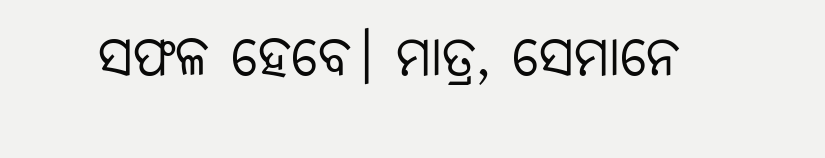ସଫଳ ହେବେ। ମାତ୍ର, ସେମାନେ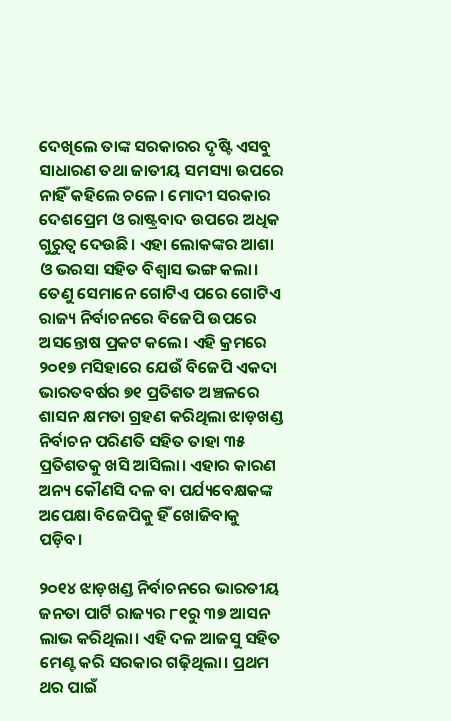ଦେଖିଲେ ତାଙ୍କ ସରକାରର ଦୃଷ୍ଟି ଏସବୁ ସାଧାରଣ ତଥା ଜାତୀୟ ସମସ୍ୟା ଉପରେ ନାହିଁ କହିଲେ ଚଳେ। ମୋଦୀ ସରକାର ଦେଶପ୍ରେମ ଓ ରାଷ୍ଟ୍ରବାଦ ଉପରେ ଅଧିକ ଗୁରୁତ୍ୱ ଦେଉଛି। ଏହା ଲୋକଙ୍କର ଆଶା ଓ ଭରସା ସହିତ ବିଶ୍ୱାସ ଭଙ୍ଗ କଲା। ତେଣୁ ସେମାନେ ଗୋଟିଏ ପରେ ଗୋଟିଏ ରାଜ୍ୟ ନିର୍ବାଚନରେ ବିଜେପି ଉପରେ ଅସନ୍ତୋଷ ପ୍ରକଟ କଲେ। ଏହି କ୍ରମରେ ୨୦୧୭ ମସିହାରେ ଯେଉଁ ବିଜେପି ଏକଦା ଭାରତବର୍ଷର ୭୧ ପ୍ରତିଶତ ଅଞ୍ଚଳରେ ଶାସନ କ୍ଷମତା ଗ୍ରହଣ କରିଥିଲା ଝାଡ଼ଖଣ୍ଡ ନିର୍ବାଚନ ପରିଣତି ସହିତ ତାହା ୩୫ ପ୍ରତିଶତକୁ ଖସି ଆସିଲା। ଏହାର କାରଣ ଅନ୍ୟ କୌଣସି ଦଳ ବା ପର୍ଯ୍ୟବେକ୍ଷକଙ୍କ ଅପେକ୍ଷା ବିଜେପିକୁ ହିଁ ଖୋଜିବାକୁ ପଡ଼ିବ।

୨୦୧୪ ଝାଡ଼ଖଣ୍ଡ ନିର୍ବାଚନରେ ଭାରତୀୟ ଜନତା ପାର୍ଟି ରାଜ୍ୟର ୮୧ରୁ ୩୭ ଆସନ ଲାଭ କରିଥିଲା। ଏହି ଦଳ ଆଜସୁ ସହିତ ମେଣ୍ଟ କରି ସରକାର ଗଢ଼ିଥିଲା। ପ୍ରଥମ ଥର ପାଇଁ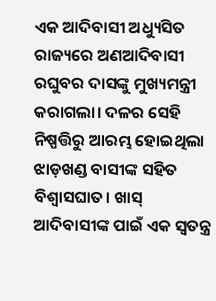ଏକ ଆଦିବାସୀ ଅଧ୍ୟୁସିତ ରାଜ୍ୟରେ ଅଣଆଦିବାସୀ ରଘୁବର ଦାସଙ୍କୁ ମୁଖ୍ୟମନ୍ତ୍ରୀ କରାଗଲା। ଦଳର ସେହି ନିଷ୍ପତ୍ତିରୁ ଆରମ୍ଭ ହୋଇଥିଲା ଝାଡ଼ଖଣ୍ଡ ବାସୀଙ୍କ ସହିତ ବିଶ୍ୱାସଘାତ। ଖାସ୍‌ ଆଦିବାସୀଙ୍କ ପାଇଁ ଏକ ସ୍ୱତନ୍ତ୍ର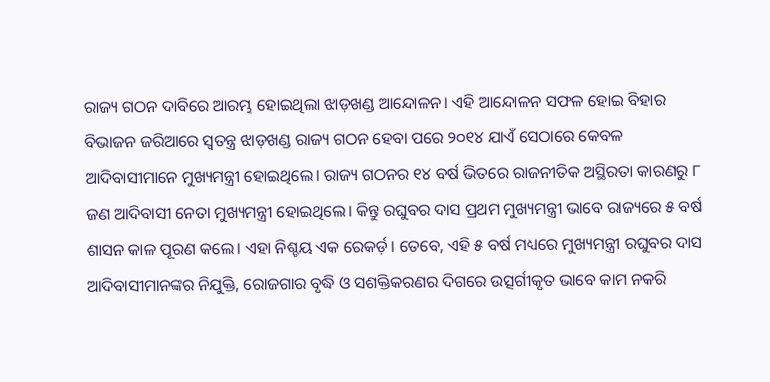ରାଜ୍ୟ ଗଠନ ଦାବିରେ ଆରମ୍ଭ ହୋଇଥିଲା ଝାଡ଼ଖଣ୍ଡ ଆନ୍ଦୋଳନ। ଏହି ଆନ୍ଦୋଳନ ସଫଳ ହୋଇ ବିହାର ବିଭାଜନ ଜରିଆରେ ସ୍ୱତନ୍ତ୍ର ଝାଡ଼ଖଣ୍ଡ ରାଜ୍ୟ ଗଠନ ହେବା ପରେ ୨୦୧୪ ଯାଏଁ ସେଠାରେ କେବଳ ଆଦିବାସୀମାନେ ମୁଖ୍ୟମନ୍ତ୍ରୀ ହୋଇଥିଲେ। ରାଜ୍ୟ ଗଠନର ୧୪ ବର୍ଷ ଭିତରେ ରାଜନୀତିକ ଅସ୍ଥିରତା କାରଣରୁ ୮ ଜଣ ଆଦିବାସୀ ନେତା ମୁଖ୍ୟମନ୍ତ୍ରୀ ହୋଇଥିଲେ। କିନ୍ତୁ ରଘୁବର ଦାସ ପ୍ରଥମ ମୁଖ୍ୟମନ୍ତ୍ରୀ ଭାବେ ରାଜ୍ୟରେ ୫ ବର୍ଷ ଶାସନ କାଳ ପୂରଣ କଲେ। ଏହା ନିଶ୍ଚୟ ଏକ ରେକର୍ଡ଼। ତେବେ, ଏହି ୫ ବର୍ଷ ମଧ୍ୟରେ ମୁଖ୍ୟମନ୍ତ୍ରୀ ରଘୁବର ଦାସ ଆଦିବାସୀମାନଙ୍କର ନିଯୁକ୍ତି, ରୋଜଗାର ବୃଦ୍ଧି ଓ ସଶକ୍ତିକରଣର ଦିଗରେ ଉତ୍ସର୍ଗୀକୃତ ଭାବେ କାମ ନକରି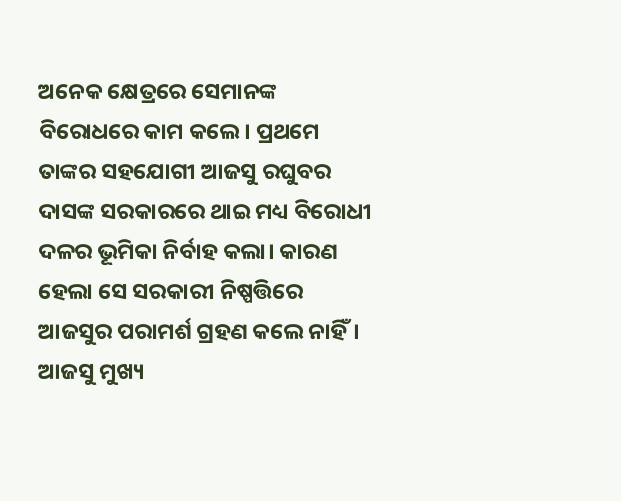ଅନେକ କ୍ଷେତ୍ରରେ ସେମାନଙ୍କ ବିରୋଧରେ କାମ କଲେ। ପ୍ରଥମେ ତାଙ୍କର ସହଯୋଗୀ ଆଜସୁ ରଘୁବର ଦାସଙ୍କ ସରକାରରେ ଥାଇ ମଧ୍ୟ ବିରୋଧୀ ଦଳର ଭୂମିକା ନିର୍ବାହ କଲା। କାରଣ ହେଲା ସେ ସରକାରୀ ନିଷ୍ପତ୍ତିରେ ଆଜସୁର ପରାମର୍ଶ ଗ୍ରହଣ କଲେ ନାହିଁ। ଆଜସୁ ମୁଖ୍ୟ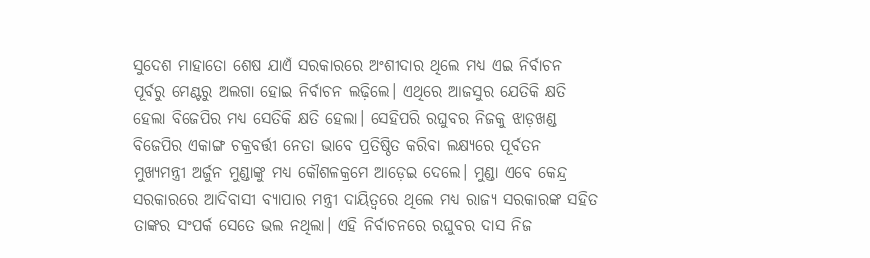ସୁଦେଶ ମାହାତୋ ଶେଷ ଯାଏଁ ସରକାରରେ ଅଂଶୀଦାର ଥିଲେ ମଧ୍ୟ ଏଇ ନିର୍ବାଚନ ପୂର୍ବରୁ ମେଣ୍ଟରୁ ଅଲଗା ହୋଇ ନିର୍ବାଚନ ଲଢ଼ିଲେ। ଏଥିରେ ଆଜସୁର ଯେତିକି କ୍ଷତି ହେଲା ବିଜେପିର ମଧ୍ୟ ସେତିକି କ୍ଷତି ହେଲା। ସେହିପରି ରଘୁବର ନିଜକୁ ଝାଡ଼ଖଣ୍ଡ ବିଜେପିର ଏକାଙ୍ଗ ଚକ୍ରବର୍ତ୍ତୀ ନେତା ଭାବେ ପ୍ରତିଷ୍ଠିତ କରିବା ଲକ୍ଷ୍ୟରେ ପୂର୍ବତନ ମୁଖ୍ୟମନ୍ତ୍ରୀ ଅର୍ଜୁନ ମୁଣ୍ଡାଙ୍କୁ ମଧ୍ୟ କୌଶଳକ୍ରମେ ଆଡ଼େଇ ଦେଲେ। ମୁଣ୍ଡା ଏବେ କେନ୍ଦ୍ର ସରକାରରେ ଆଦିବାସୀ ବ୍ୟାପାର ମନ୍ତ୍ରୀ ଦାୟିତ୍ୱରେ ଥିଲେ ମଧ୍ୟ ରାଜ୍ୟ ସରକାରଙ୍କ ସହିତ ତାଙ୍କର ସଂପର୍କ ସେତେ ଭଲ ନଥିଲା। ଏହି ନିର୍ବାଚନରେ ରଘୁବର ଦାସ ନିଜ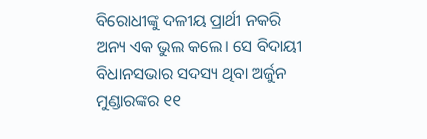ବିରୋଧୀଙ୍କୁ ଦଳୀୟ ପ୍ରାର୍ଥୀ ନକରି ଅନ୍ୟ ଏକ ଭୁଲ କଲେ। ସେ ବିଦାୟୀ ବିଧାନସଭାର ସଦସ୍ୟ ଥିବା ଅର୍ଜୁନ ମୁଣ୍ଡାରଙ୍କର ୧୧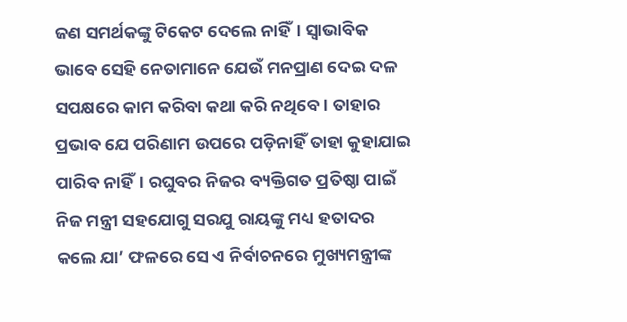ଜଣ ସମର୍ଥକଙ୍କୁ ଟିକେଟ ଦେଲେ ନାହିଁ। ସ୍ୱାଭାବିକ ଭାବେ ସେହି ନେତାମାନେ ଯେଉଁ ମନପ୍ରାଣ ଦେଇ ଦଳ ସପକ୍ଷରେ କାମ କରିବା କଥା କରି ନଥିବେ। ତାହାର ପ୍ରଭାବ ଯେ ପରିଣାମ ଉପରେ ପଡ଼ିନାହିଁ ତାହା କୁହାଯାଇ ପାରିବ ନାହିଁ। ରଘୁବର ନିଜର ବ୍ୟକ୍ତିଗତ ପ୍ରତିଷ୍ଠା ପାଇଁ ନିଜ ମନ୍ତ୍ରୀ ସହଯୋଗୁ ସରଯୁ ରାୟଙ୍କୁ ମଧ୍ୟ ହତାଦର କଲେ ଯା’ ଫଳରେ ସେ ଏ ନିର୍ବାଚନରେ ମୁଖ୍ୟମନ୍ତ୍ରୀଙ୍କ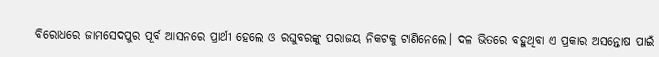ବିରୋଧରେ ଜାମସେଦପୁର ପୂର୍ବ ଆସନରେ ପ୍ରାର୍ଥୀ ହେଲେ ଓ ରଘୁବରଙ୍କୁ ପରାଜୟ ନିକଟକୁ ଟାଣିନେଲେ। ଦଳ ଭିତରେ ବହୁଥିବା ଏ ପ୍ରକାର ଅସନ୍ତୋଷ ପାଇଁ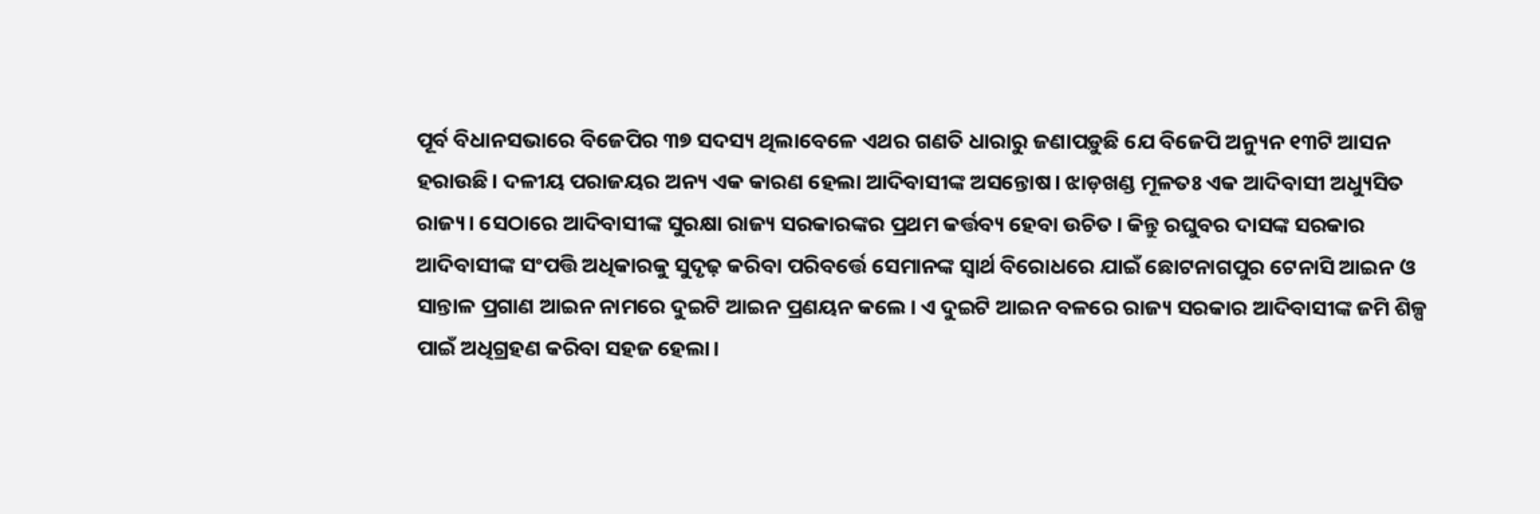ପୂର୍ବ ବିଧାନସଭାରେ ବିଜେପିର ୩୭ ସଦସ୍ୟ ଥିଲାବେଳେ ଏଥର ଗଣତି ଧାରାରୁ ଜଣାପଡ଼ୁଛି ଯେ ବିଜେପି ଅନ୍ୟୁନ ୧୩ଟି ଆସନ ହରାଉଛି। ଦଳୀୟ ପରାଜୟର ଅନ୍ୟ ଏକ କାରଣ ହେଲା ଆଦିବାସୀଙ୍କ ଅସନ୍ତୋଷ। ଝାଡ଼ଖଣ୍ଡ ମୂଳତଃ ଏକ ଆଦିବାସୀ ଅଧ୍ୟୁସିତ ରାଜ୍ୟ। ସେଠାରେ ଆଦିବାସୀଙ୍କ ସୁରକ୍ଷା ରାଜ୍ୟ ସରକାରଙ୍କର ପ୍ରଥମ କର୍ତ୍ତବ୍ୟ ହେବା ଉଚିତ। କିନ୍ତୁ ରଘୁବର ଦାସଙ୍କ ସରକାର ଆଦିବାସୀଙ୍କ ସଂପତ୍ତି ଅଧିକାରକୁ ସୁଦୃଢ଼ କରିବା ପରିବର୍ତ୍ତେ ସେମାନଙ୍କ ସ୍ୱାର୍ଥ ବିରୋଧରେ ଯାଇଁ ଛୋଟନାଗପୁର ଟେନାସି ଆଇନ ଓ ସାନ୍ତାଳ ପ୍ରଗାଣ ଆଇନ ନାମରେ ଦୁଇଟି ଆଇନ ପ୍ରଣୟନ କଲେ। ଏ ଦୁଇଟି ଆଇନ ବଳରେ ରାଜ୍ୟ ସରକାର ଆଦିବାସୀଙ୍କ ଜମି ଶିଳ୍ପ ପାଇଁ ଅଧିଗ୍ରହଣ କରିବା ସହଜ ହେଲା।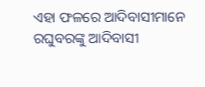ଏହା ଫଳରେ ଆଦିବାସୀମାନେ ରଘୁବରଙ୍କୁ ଆଦିବାସୀ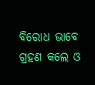ବିରୋଧ ଭାବେ ଗ୍ରହଣ କଲେ ଓ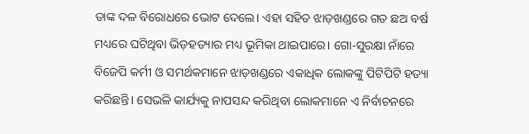ତାଙ୍କ ଦଳ ବିରୋଧରେ ଭୋଟ ଦେଲେ। ଏହା ସହିତ ଝାଡ଼ଖଣ୍ଡରେ ଗତ ଛଅ ବର୍ଷ ମଧ୍ୟରେ ଘଟିଥିବା ଭିଡ଼ହତ୍ୟାର ମଧ୍ୟ ଭୂମିକା ଥାଇପାରେ। ଗୋ-ସୁରକ୍ଷା ନାଁରେ ବିଜେପି କର୍ମୀ ଓ ସମର୍ଥକମାନେ ଝାଡ଼ଖଣ୍ଡରେ ଏକାଧିକ ଲୋକଙ୍କୁ ପିଟିପିଟି ହତ୍ୟା କରିଛନ୍ତି। ସେଭଳି କାର୍ଯ୍ୟକୁ ନାପସନ୍ଦ କରିଥିବା ଲୋକମାନେ ଏ ନିର୍ବାଚନରେ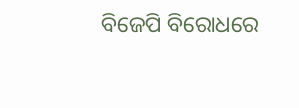ବିଜେପି ବିରୋଧରେ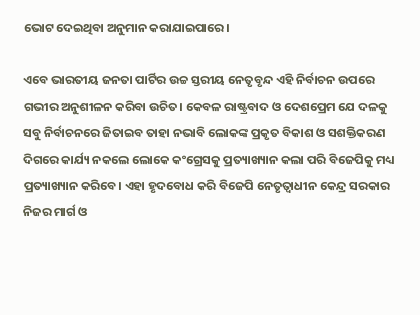ଭୋଟ ଦେଇଥିବା ଅନୁମାନ କରାଯାଇପାରେ।

ଏବେ ଭାରତୀୟ ଜନତା ପାର୍ଟିର ଉଚ୍ଚ ସ୍ତରୀୟ ନେତୃବୃନ୍ଦ ଏହି ନିର୍ବାଚନ ଉପରେ ଗଭୀର ଅନୁଶୀଳନ କରିବା ଉଚିତ। କେବଳ ରାଷ୍ଟ୍ରବାଦ ଓ ଦେଶପ୍ରେମ ଯେ ଦଳକୁ ସବୁ ନିର୍ବାଚନରେ ଜିତାଇବ ତାହା ନଭାବି ଲୋକଙ୍କ ପ୍ରକୃତ ବିକାଶ ଓ ସଶକ୍ତିକରଣ ଦିଗରେ କାର୍ଯ୍ୟ ନକଲେ ଲୋକେ କଂଗ୍ରେସକୁ ପ୍ରତ୍ୟାଖ୍ୟାନ କଲା ପରି ବିଜେପିକୁ ମଧ୍ୟ ପ୍ରତ୍ୟାଖ୍ୟାନ କରିବେ। ଏହା ହୃଦବୋଧ କରି ବିଜେପି ନେତୃତ୍ୱାଧୀନ କେନ୍ଦ୍ର ସରକାର ନିଜର ମାର୍ଗ ଓ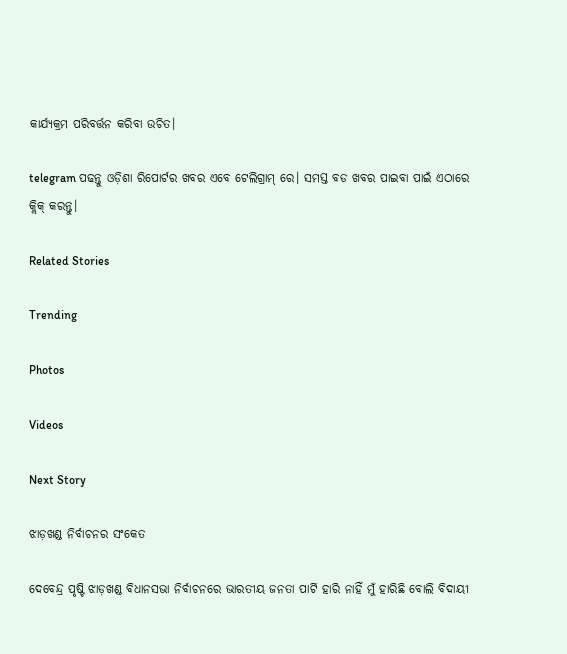କାର୍ଯ୍ୟକ୍ରମ ପରିବର୍ତ୍ତନ କରିବା ଉଚିତ।

telegram ପଢନ୍ତୁ ଓଡ଼ିଶା ରିପୋର୍ଟର ଖବର ଏବେ ଟେଲିଗ୍ରାମ୍ ରେ। ସମସ୍ତ ବଡ ଖବର ପାଇବା ପାଇଁ ଏଠାରେ କ୍ଲିକ୍ କରନ୍ତୁ।

Related Stories

Trending

Photos

Videos

Next Story

ଝାଡ଼ଖଣ୍ଡ ନିର୍ବାଚନର ସଂକେତ

ଦେବେନ୍ଦ୍ର ପୃଷ୍ଟି ଝାଡ଼ଖଣ୍ଡ ବିଧାନସଭା ନିର୍ବାଚନରେ ଭାରତୀୟ ଜନତା ପାର୍ଟି ହାରି ନାହିଁ ମୁଁ ହାରିଛି ବୋଲି ବିଦାୟୀ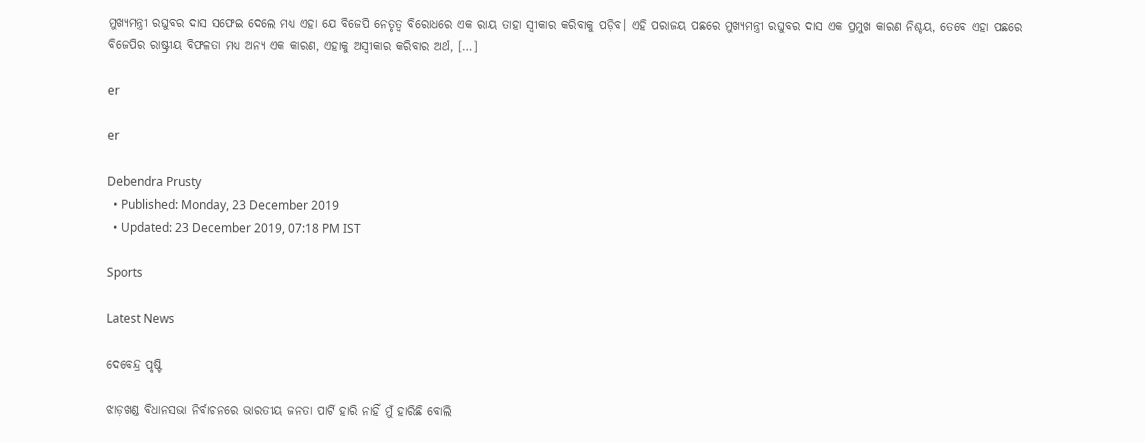ମୁଖ୍ୟମନ୍ତ୍ରୀ ରଘୁବର ଦାସ ସଫେଇ ଦେଲେ ମଧ୍ୟ ଏହା ଯେ ବିଜେପି ନେତୃତ୍ୱ ବିରୋଧରେ ଏକ ରାୟ ତାହା ସ୍ୱୀକାର କରିବାକୁ ପଡ଼ିବ। ଏହି ପରାଜୟ ପଛରେ ମୁଖ୍ୟମନ୍ତ୍ରୀ ରଘୁବର ଦାସ ଏକ ପ୍ରମୁଖ କାରଣ ନିଶ୍ଚୟ, ତେବେ ଏହା ପଛରେ ବିଜେପିର ରାଷ୍ଟ୍ରୀୟ ବିଫଳତା ମଧ୍ୟ ଅନ୍ୟ ଏକ କାରଣ, ଏହାକୁ ଅସ୍ୱୀକାର କରିବାର ଅର୍ଥ, […]

er

er

Debendra Prusty
  • Published: Monday, 23 December 2019
  • Updated: 23 December 2019, 07:18 PM IST

Sports

Latest News

ଦେବେନ୍ଦ୍ର ପୃଷ୍ଟି

ଝାଡ଼ଖଣ୍ଡ ବିଧାନସଭା ନିର୍ବାଚନରେ ଭାରତୀୟ ଜନତା ପାର୍ଟି ହାରି ନାହିଁ ମୁଁ ହାରିଛି ବୋଲି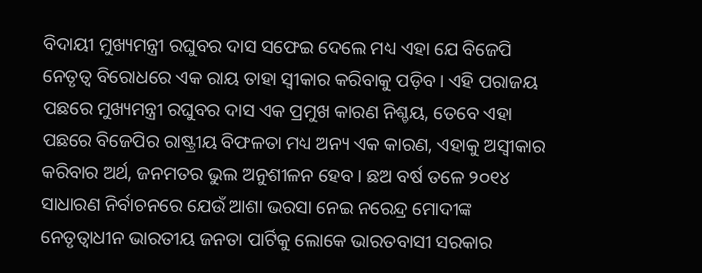ବିଦାୟୀ ମୁଖ୍ୟମନ୍ତ୍ରୀ ରଘୁବର ଦାସ ସଫେଇ ଦେଲେ ମଧ୍ୟ ଏହା ଯେ ବିଜେପି ନେତୃତ୍ୱ ବିରୋଧରେ ଏକ ରାୟ ତାହା ସ୍ୱୀକାର କରିବାକୁ ପଡ଼ିବ। ଏହି ପରାଜୟ ପଛରେ ମୁଖ୍ୟମନ୍ତ୍ରୀ ରଘୁବର ଦାସ ଏକ ପ୍ରମୁଖ କାରଣ ନିଶ୍ଚୟ, ତେବେ ଏହା ପଛରେ ବିଜେପିର ରାଷ୍ଟ୍ରୀୟ ବିଫଳତା ମଧ୍ୟ ଅନ୍ୟ ଏକ କାରଣ, ଏହାକୁ ଅସ୍ୱୀକାର କରିବାର ଅର୍ଥ, ଜନମତର ଭୁଲ ଅନୁଶୀଳନ ହେବ। ଛଅ ବର୍ଷ ତଳେ ୨୦୧୪ ସାଧାରଣ ନିର୍ବାଚନରେ ଯେଉଁ ଆଶା ଭରସା ନେଇ ନରେନ୍ଦ୍ର ମୋଦୀଙ୍କ ନେତୃତ୍ୱାଧୀନ ଭାରତୀୟ ଜନତା ପାର୍ଟିକୁ ଲୋକେ ଭାରତବାସୀ ସରକାର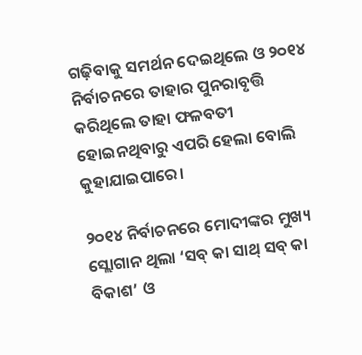ଗଢ଼ିବାକୁ ସମର୍ଥନ ଦେଇଥିଲେ ଓ ୨୦୧୪ ନିର୍ବାଚନରେ ତାହାର ପୁନରାବୃତ୍ତି କରିଥିଲେ ତାହା ଫଳବତୀ ହୋଇନଥିବାରୁ ଏପରି ହେଲା ବୋଲି କୁହାଯାଇପାରେ।

୨୦୧୪ ନିର୍ବାଚନରେ ମୋଦୀଙ୍କର ମୁଖ୍ୟ ସ୍ଲୋଗାନ ଥିଲା ‘ସବ୍‌ କା ସାଥ୍‌ ସବ୍‌ କା ବିକାଶ’ ଓ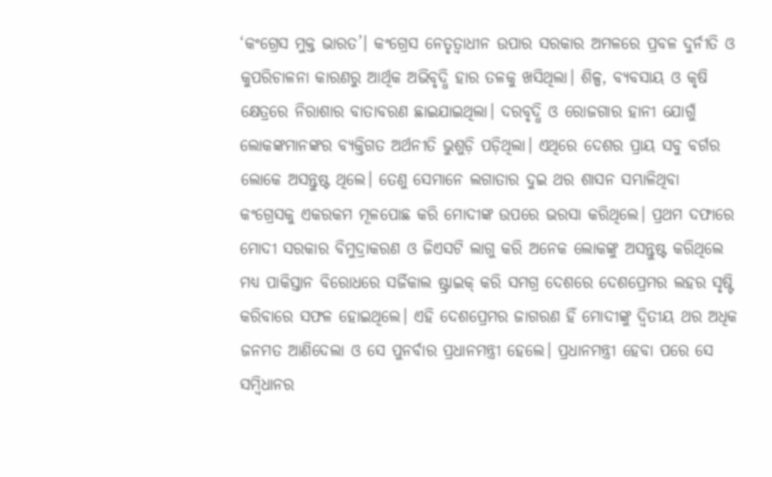‘କଂଗ୍ରେସ ମୁକ୍ତ ଭାରତ’। କଂଗ୍ରେସ ନେତୃତ୍ୱାଧୀନ ଉପାର ସରକାର ଅମଳରେ ପ୍ରବଳ ଦୁର୍ନୀତି ଓ କୁପରିଚାଳନା କାରଣରୁ ଆର୍ଥିକ ଅଭିବୃଦ୍ଧି ହାର ତଳକୁ ଖସିଥିଲା। ଶିଳ୍ପ, ବ୍ୟବସାୟ ଓ କୃଷି କ୍ଷେତ୍ରରେ ନିରାଶାର ବାତାବରଣ ଛାଇଯାଇଥିଲା। ଦରବୃଦ୍ଧି ଓ ରୋଜଗାର ହାନୀ ଯୋଗୁଁ ଲୋକଙ୍କମାନଙ୍କର ବ୍ୟକ୍ତିଗତ ଅର୍ଥନୀତି ଭୁଶୁଡ଼ି ପଡ଼ିଥିଲା। ଏଥିରେ ଦେଶର ପ୍ରାୟ ସବୁ ବର୍ଗର ଲୋକେ ଅସନ୍ତୁଷ୍ଟ ଥିଲେ। ତେଣୁ ସେମାନେ ଲଗାତାର ଦୁଇ ଥର ଶାସନ ସମ୍ଭାଳିଥିବା କଂଗ୍ରେସକୁ ଏକରକମ ମୂଳପୋଛ କରି ମୋଦୀଙ୍କ ଉପରେ ଭରସା କରିଥିଲେ। ପ୍ରଥମ ଦଫାରେ ମୋଦୀ ସରକାର ବିମୁଦ୍ରାକରଣ ଓ ଜିଏସଟି ଲାଗୁ କରି ଅନେକ ଲୋକଙ୍କୁ ଅସନ୍ତୁଷ୍ଟ କରିଥିଲେ ମଧ୍ୟ ପାକିସ୍ତାନ ବିରୋଧରେ ସର୍ଜିକାଲ ଷ୍ଟ୍ରାଇକ୍‌ କରି ସମଗ୍ର ଦେଶରେ ଦେଶପ୍ରେମର ଲହର ସୃଷ୍ଟି କରିବାରେ ସଫଳ ହୋଇଥିଲେ। ଏହି ଦେଶପ୍ରେମର ଜାଗରଣ ହିଁ ମୋଦୀଙ୍କୁ ଦ୍ୱିତୀୟ ଥର ଅଧିକ ଜନମତ ଆଣିଦେଲା ଓ ସେ ପୁନର୍ବାର ପ୍ରଧାନମନ୍ତ୍ରୀ ହେଲେ। ପ୍ରଧାନମନ୍ତ୍ରୀ ହେବା ପରେ ସେ ସମ୍ବିଧାନର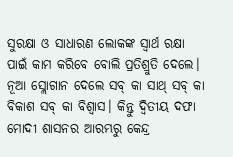ସୁରକ୍ଷା ଓ ସାଧାରଣ ଲୋକଙ୍କ ସ୍ୱାର୍ଥ ରକ୍ଷା ପାଇଁ କାମ କରିବେ ବୋଲି ପ୍ରତିଶ୍ରୁତି ଦେଲେ। ନୂଆ ସ୍ଲୋଗାନ ଦେଲେ ସବ୍‌ କା ସାଥ୍‌ ସବ୍‌ କା ବିକାଶ ସବ୍‌ କା ବିଶ୍ୱାସ। କିନ୍ତୁ ଦ୍ୱିତୀୟ ଦଫା ମୋଦୀ ଶାସନର ଆରମ୍ଭରୁ କେନ୍ଦ୍ର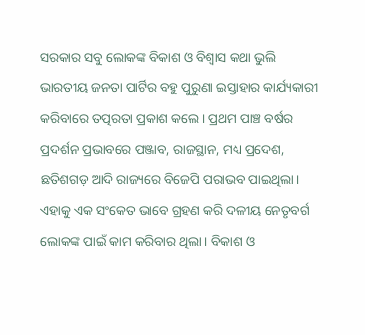ସରକାର ସବୁ ଲୋକଙ୍କ ବିକାଶ ଓ ବିଶ୍ୱାସ କଥା ଭୁଲି ଭାରତୀୟ ଜନତା ପାର୍ଟିର ବହୁ ପୁରୁଣା ଇସ୍ତାହାର କାର୍ଯ୍ୟକାରୀ କରିବାରେ ତତ୍ପରତା ପ୍ରକାଶ କଲେ। ପ୍ରଥମ ପାଞ୍ଚ ବର୍ଷର ପ୍ରଦର୍ଶନ ପ୍ରଭାବରେ ପଞ୍ଜାବ, ରାଜସ୍ଥାନ, ମଧ୍ୟ ପ୍ରଦେଶ, ଛତିଶଗଡ଼ ଆଦି ରାଜ୍ୟରେ ବିଜେପି ପରାଭବ ପାଇଥିଲା। ଏହାକୁ ଏକ ସଂକେତ ଭାବେ ଗ୍ରହଣ କରି ଦଳୀୟ ନେତୃବର୍ଗ ଲୋକଙ୍କ ପାଇଁ କାମ କରିବାର ଥିଲା। ବିକାଶ ଓ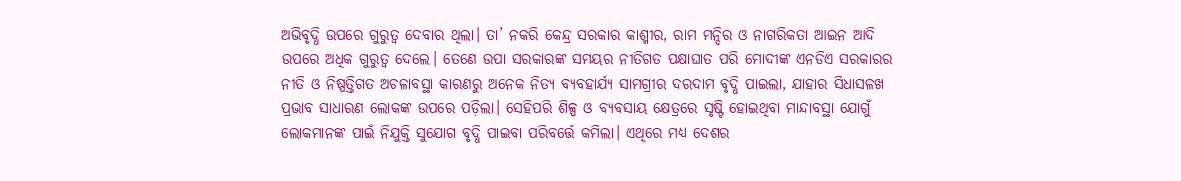ଅଭିବୃଦ୍ଧି ଉପରେ ଗୁରୁତ୍ୱ ଦେବାର ଥିଲା। ତା’ ନକରି କେନ୍ଦ୍ର ସରକାର କାଶ୍ମୀର, ରାମ ମନ୍ଦିର ଓ ନାଗରିକତା ଆଇନ ଆଦି ଉପରେ ଅଧିକ ଗୁରୁତ୍ୱ ଦେଲେ। ତେଣେ ଉପା ସରକାରଙ୍କ ସମୟର ନୀତିଗତ ପକ୍ଷାଘାତ ପରି ମୋଦୀଙ୍କ ଏନଡିଏ ସରକାରର ନୀତି ଓ ନିଷ୍ପତ୍ତିଗତ ଅଚଳାବସ୍ଥା କାରଣରୁ ଅନେକ ନିତ୍ୟ ବ୍ୟବହାର୍ଯ୍ୟ ସାମଗ୍ରୀର ଦରଦାମ ବୃଦ୍ଧି ପାଇଲା, ଯାହାର ସିଧାସଳଖ ପ୍ରଭାବ ସାଧାରଣ ଲୋକଙ୍କ ଉପରେ ପଡ଼ିଲା। ସେହିପରି ଶିଳ୍ପ ଓ ବ୍ୟବସାୟ କ୍ଷେତ୍ରରେ ସୃଷ୍ଟି ହୋଇଥିବା ମାନ୍ଦାବସ୍ଥା ଯୋଗୁଁ ଲୋକମାନଙ୍କ ପାଇଁ ନିଯୁକ୍ତି ସୁଯୋଗ ବୃଦ୍ଧି ପାଇବା ପରିବର୍ତ୍ତେ କମିଲା। ଏଥିରେ ମଧ୍ୟ ଦେଶର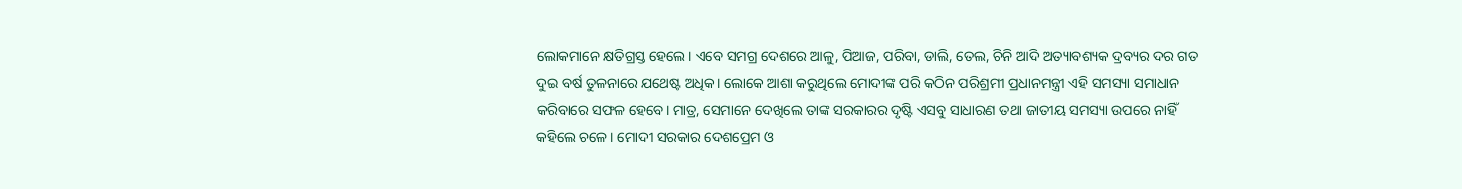ଲୋକମାନେ କ୍ଷତିଗ୍ରସ୍ତ ହେଲେ। ଏବେ ସମଗ୍ର ଦେଶରେ ଆଳୁ, ପିଆଜ, ପରିବା, ଡାଲି, ତେଲ, ଚିନି ଆଦି ଅତ୍ୟାବଶ୍ୟକ ଦ୍ରବ୍ୟର ଦର ଗତ ଦୁଇ ବର୍ଷ ତୁଳନାରେ ଯଥେଷ୍ଟ ଅଧିକ। ଲୋକେ ଆଶା କରୁଥିଲେ ମୋଦୀଙ୍କ ପରି କଠିନ ପରିଶ୍ରମୀ ପ୍ରଧାନମନ୍ତ୍ରୀ ଏହି ସମସ୍ୟା ସମାଧାନ କରିବାରେ ସଫଳ ହେବେ। ମାତ୍ର, ସେମାନେ ଦେଖିଲେ ତାଙ୍କ ସରକାରର ଦୃଷ୍ଟି ଏସବୁ ସାଧାରଣ ତଥା ଜାତୀୟ ସମସ୍ୟା ଉପରେ ନାହିଁ କହିଲେ ଚଳେ। ମୋଦୀ ସରକାର ଦେଶପ୍ରେମ ଓ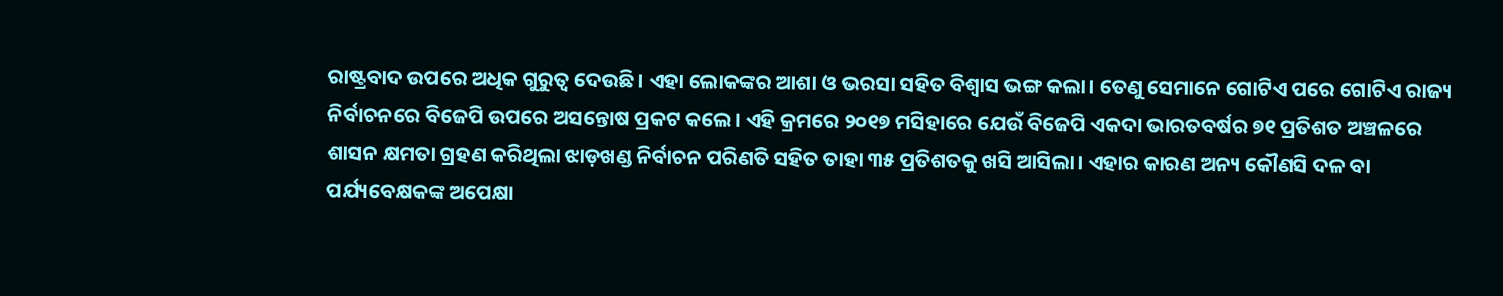ରାଷ୍ଟ୍ରବାଦ ଉପରେ ଅଧିକ ଗୁରୁତ୍ୱ ଦେଉଛି। ଏହା ଲୋକଙ୍କର ଆଶା ଓ ଭରସା ସହିତ ବିଶ୍ୱାସ ଭଙ୍ଗ କଲା। ତେଣୁ ସେମାନେ ଗୋଟିଏ ପରେ ଗୋଟିଏ ରାଜ୍ୟ ନିର୍ବାଚନରେ ବିଜେପି ଉପରେ ଅସନ୍ତୋଷ ପ୍ରକଟ କଲେ। ଏହି କ୍ରମରେ ୨୦୧୭ ମସିହାରେ ଯେଉଁ ବିଜେପି ଏକଦା ଭାରତବର୍ଷର ୭୧ ପ୍ରତିଶତ ଅଞ୍ଚଳରେ ଶାସନ କ୍ଷମତା ଗ୍ରହଣ କରିଥିଲା ଝାଡ଼ଖଣ୍ଡ ନିର୍ବାଚନ ପରିଣତି ସହିତ ତାହା ୩୫ ପ୍ରତିଶତକୁ ଖସି ଆସିଲା। ଏହାର କାରଣ ଅନ୍ୟ କୌଣସି ଦଳ ବା ପର୍ଯ୍ୟବେକ୍ଷକଙ୍କ ଅପେକ୍ଷା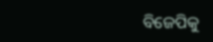ବିଜେପିକୁ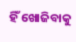ହିଁ ଖୋଜିବାକୁ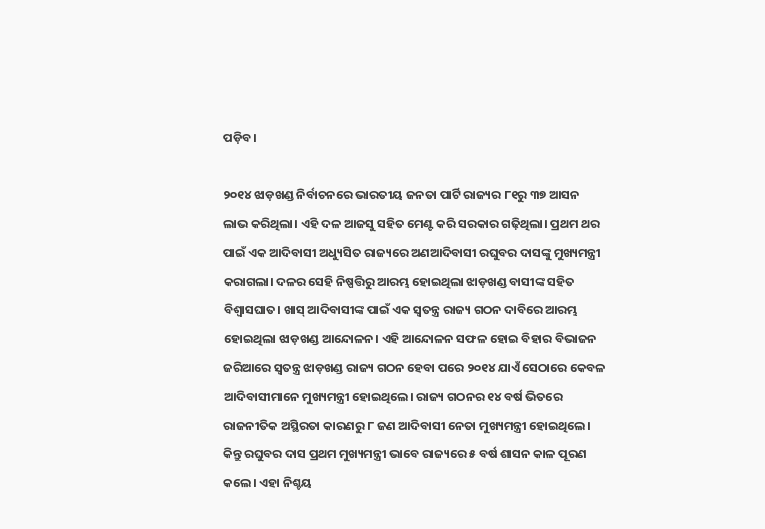ପଡ଼ିବ।

୨୦୧୪ ଝାଡ଼ଖଣ୍ଡ ନିର୍ବାଚନରେ ଭାରତୀୟ ଜନତା ପାର୍ଟି ରାଜ୍ୟର ୮୧ରୁ ୩୭ ଆସନ ଲାଭ କରିଥିଲା। ଏହି ଦଳ ଆଜସୁ ସହିତ ମେଣ୍ଟ କରି ସରକାର ଗଢ଼ିଥିଲା। ପ୍ରଥମ ଥର ପାଇଁ ଏକ ଆଦିବାସୀ ଅଧ୍ୟୁସିତ ରାଜ୍ୟରେ ଅଣଆଦିବାସୀ ରଘୁବର ଦାସଙ୍କୁ ମୁଖ୍ୟମନ୍ତ୍ରୀ କରାଗଲା। ଦଳର ସେହି ନିଷ୍ପତ୍ତିରୁ ଆରମ୍ଭ ହୋଇଥିଲା ଝାଡ଼ଖଣ୍ଡ ବାସୀଙ୍କ ସହିତ ବିଶ୍ୱାସଘାତ। ଖାସ୍‌ ଆଦିବାସୀଙ୍କ ପାଇଁ ଏକ ସ୍ୱତନ୍ତ୍ର ରାଜ୍ୟ ଗଠନ ଦାବିରେ ଆରମ୍ଭ ହୋଇଥିଲା ଝାଡ଼ଖଣ୍ଡ ଆନ୍ଦୋଳନ। ଏହି ଆନ୍ଦୋଳନ ସଫଳ ହୋଇ ବିହାର ବିଭାଜନ ଜରିଆରେ ସ୍ୱତନ୍ତ୍ର ଝାଡ଼ଖଣ୍ଡ ରାଜ୍ୟ ଗଠନ ହେବା ପରେ ୨୦୧୪ ଯାଏଁ ସେଠାରେ କେବଳ ଆଦିବାସୀମାନେ ମୁଖ୍ୟମନ୍ତ୍ରୀ ହୋଇଥିଲେ। ରାଜ୍ୟ ଗଠନର ୧୪ ବର୍ଷ ଭିତରେ ରାଜନୀତିକ ଅସ୍ଥିରତା କାରଣରୁ ୮ ଜଣ ଆଦିବାସୀ ନେତା ମୁଖ୍ୟମନ୍ତ୍ରୀ ହୋଇଥିଲେ। କିନ୍ତୁ ରଘୁବର ଦାସ ପ୍ରଥମ ମୁଖ୍ୟମନ୍ତ୍ରୀ ଭାବେ ରାଜ୍ୟରେ ୫ ବର୍ଷ ଶାସନ କାଳ ପୂରଣ କଲେ। ଏହା ନିଶ୍ଚୟ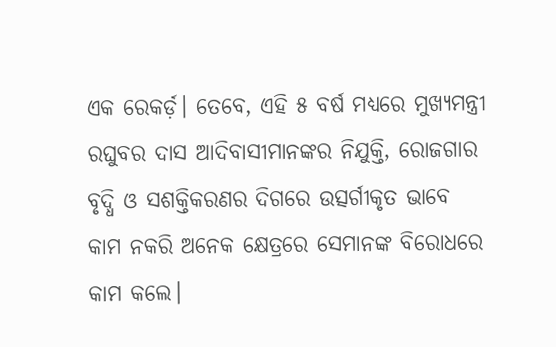ଏକ ରେକର୍ଡ଼। ତେବେ, ଏହି ୫ ବର୍ଷ ମଧ୍ୟରେ ମୁଖ୍ୟମନ୍ତ୍ରୀ ରଘୁବର ଦାସ ଆଦିବାସୀମାନଙ୍କର ନିଯୁକ୍ତି, ରୋଜଗାର ବୃଦ୍ଧି ଓ ସଶକ୍ତିକରଣର ଦିଗରେ ଉତ୍ସର୍ଗୀକୃତ ଭାବେ କାମ ନକରି ଅନେକ କ୍ଷେତ୍ରରେ ସେମାନଙ୍କ ବିରୋଧରେ କାମ କଲେ।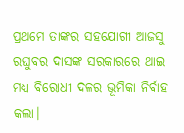ପ୍ରଥମେ ତାଙ୍କର ସହଯୋଗୀ ଆଜସୁ ରଘୁବର ଦାସଙ୍କ ସରକାରରେ ଥାଇ ମଧ୍ୟ ବିରୋଧୀ ଦଳର ଭୂମିକା ନିର୍ବାହ କଲା।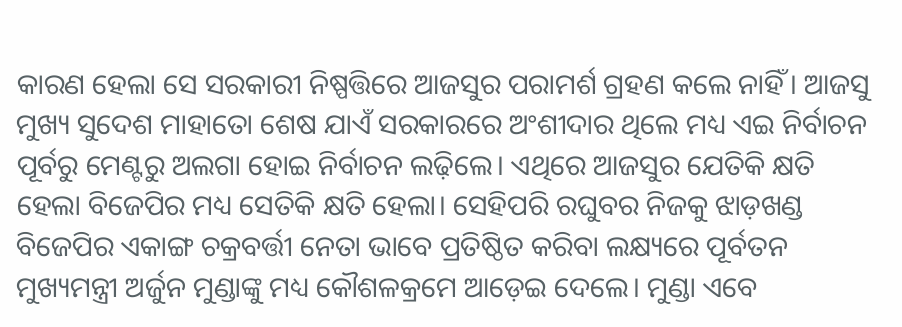କାରଣ ହେଲା ସେ ସରକାରୀ ନିଷ୍ପତ୍ତିରେ ଆଜସୁର ପରାମର୍ଶ ଗ୍ରହଣ କଲେ ନାହିଁ। ଆଜସୁ ମୁଖ୍ୟ ସୁଦେଶ ମାହାତୋ ଶେଷ ଯାଏଁ ସରକାରରେ ଅଂଶୀଦାର ଥିଲେ ମଧ୍ୟ ଏଇ ନିର୍ବାଚନ ପୂର୍ବରୁ ମେଣ୍ଟରୁ ଅଲଗା ହୋଇ ନିର୍ବାଚନ ଲଢ଼ିଲେ। ଏଥିରେ ଆଜସୁର ଯେତିକି କ୍ଷତି ହେଲା ବିଜେପିର ମଧ୍ୟ ସେତିକି କ୍ଷତି ହେଲା। ସେହିପରି ରଘୁବର ନିଜକୁ ଝାଡ଼ଖଣ୍ଡ ବିଜେପିର ଏକାଙ୍ଗ ଚକ୍ରବର୍ତ୍ତୀ ନେତା ଭାବେ ପ୍ରତିଷ୍ଠିତ କରିବା ଲକ୍ଷ୍ୟରେ ପୂର୍ବତନ ମୁଖ୍ୟମନ୍ତ୍ରୀ ଅର୍ଜୁନ ମୁଣ୍ଡାଙ୍କୁ ମଧ୍ୟ କୌଶଳକ୍ରମେ ଆଡ଼େଇ ଦେଲେ। ମୁଣ୍ଡା ଏବେ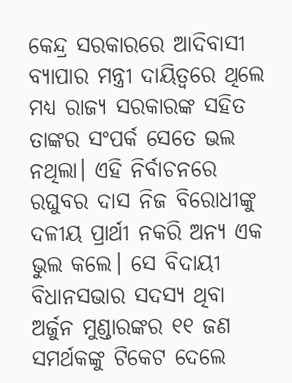କେନ୍ଦ୍ର ସରକାରରେ ଆଦିବାସୀ ବ୍ୟାପାର ମନ୍ତ୍ରୀ ଦାୟିତ୍ୱରେ ଥିଲେ ମଧ୍ୟ ରାଜ୍ୟ ସରକାରଙ୍କ ସହିତ ତାଙ୍କର ସଂପର୍କ ସେତେ ଭଲ ନଥିଲା। ଏହି ନିର୍ବାଚନରେ ରଘୁବର ଦାସ ନିଜ ବିରୋଧୀଙ୍କୁ ଦଳୀୟ ପ୍ରାର୍ଥୀ ନକରି ଅନ୍ୟ ଏକ ଭୁଲ କଲେ। ସେ ବିଦାୟୀ ବିଧାନସଭାର ସଦସ୍ୟ ଥିବା ଅର୍ଜୁନ ମୁଣ୍ଡାରଙ୍କର ୧୧ ଜଣ ସମର୍ଥକଙ୍କୁ ଟିକେଟ ଦେଲେ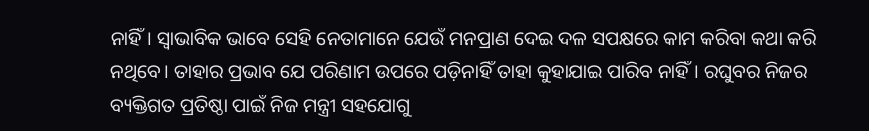ନାହିଁ। ସ୍ୱାଭାବିକ ଭାବେ ସେହି ନେତାମାନେ ଯେଉଁ ମନପ୍ରାଣ ଦେଇ ଦଳ ସପକ୍ଷରେ କାମ କରିବା କଥା କରି ନଥିବେ। ତାହାର ପ୍ରଭାବ ଯେ ପରିଣାମ ଉପରେ ପଡ଼ିନାହିଁ ତାହା କୁହାଯାଇ ପାରିବ ନାହିଁ। ରଘୁବର ନିଜର ବ୍ୟକ୍ତିଗତ ପ୍ରତିଷ୍ଠା ପାଇଁ ନିଜ ମନ୍ତ୍ରୀ ସହଯୋଗୁ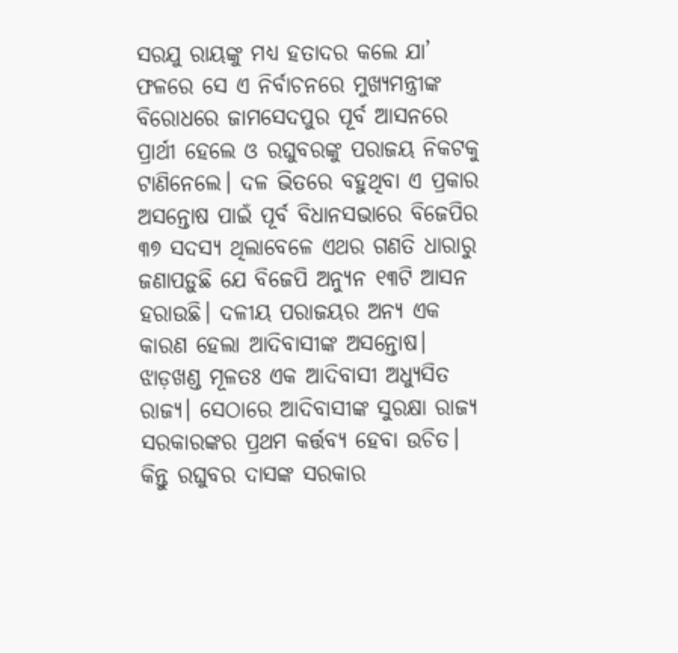ସରଯୁ ରାୟଙ୍କୁ ମଧ୍ୟ ହତାଦର କଲେ ଯା’ ଫଳରେ ସେ ଏ ନିର୍ବାଚନରେ ମୁଖ୍ୟମନ୍ତ୍ରୀଙ୍କ ବିରୋଧରେ ଜାମସେଦପୁର ପୂର୍ବ ଆସନରେ ପ୍ରାର୍ଥୀ ହେଲେ ଓ ରଘୁବରଙ୍କୁ ପରାଜୟ ନିକଟକୁ ଟାଣିନେଲେ। ଦଳ ଭିତରେ ବହୁଥିବା ଏ ପ୍ରକାର ଅସନ୍ତୋଷ ପାଇଁ ପୂର୍ବ ବିଧାନସଭାରେ ବିଜେପିର ୩୭ ସଦସ୍ୟ ଥିଲାବେଳେ ଏଥର ଗଣତି ଧାରାରୁ ଜଣାପଡ଼ୁଛି ଯେ ବିଜେପି ଅନ୍ୟୁନ ୧୩ଟି ଆସନ ହରାଉଛି। ଦଳୀୟ ପରାଜୟର ଅନ୍ୟ ଏକ କାରଣ ହେଲା ଆଦିବାସୀଙ୍କ ଅସନ୍ତୋଷ। ଝାଡ଼ଖଣ୍ଡ ମୂଳତଃ ଏକ ଆଦିବାସୀ ଅଧ୍ୟୁସିତ ରାଜ୍ୟ। ସେଠାରେ ଆଦିବାସୀଙ୍କ ସୁରକ୍ଷା ରାଜ୍ୟ ସରକାରଙ୍କର ପ୍ରଥମ କର୍ତ୍ତବ୍ୟ ହେବା ଉଚିତ। କିନ୍ତୁ ରଘୁବର ଦାସଙ୍କ ସରକାର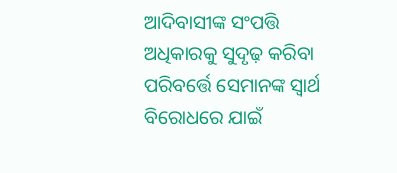ଆଦିବାସୀଙ୍କ ସଂପତ୍ତି ଅଧିକାରକୁ ସୁଦୃଢ଼ କରିବା ପରିବର୍ତ୍ତେ ସେମାନଙ୍କ ସ୍ୱାର୍ଥ ବିରୋଧରେ ଯାଇଁ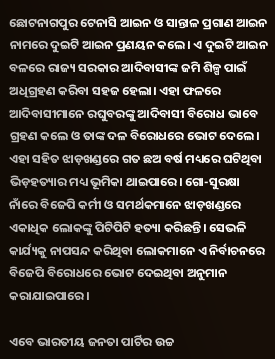ଛୋଟନାଗପୁର ଟେନାସି ଆଇନ ଓ ସାନ୍ତାଳ ପ୍ରଗାଣ ଆଇନ ନାମରେ ଦୁଇଟି ଆଇନ ପ୍ରଣୟନ କଲେ। ଏ ଦୁଇଟି ଆଇନ ବଳରେ ରାଜ୍ୟ ସରକାର ଆଦିବାସୀଙ୍କ ଜମି ଶିଳ୍ପ ପାଇଁ ଅଧିଗ୍ରହଣ କରିବା ସହଜ ହେଲା। ଏହା ଫଳରେ ଆଦିବାସୀମାନେ ରଘୁବରଙ୍କୁ ଆଦିବାସୀ ବିରୋଧ ଭାବେ ଗ୍ରହଣ କଲେ ଓ ତାଙ୍କ ଦଳ ବିରୋଧରେ ଭୋଟ ଦେଲେ। ଏହା ସହିତ ଝାଡ଼ଖଣ୍ଡରେ ଗତ ଛଅ ବର୍ଷ ମଧ୍ୟରେ ଘଟିଥିବା ଭିଡ଼ହତ୍ୟାର ମଧ୍ୟ ଭୂମିକା ଥାଇପାରେ। ଗୋ-ସୁରକ୍ଷା ନାଁରେ ବିଜେପି କର୍ମୀ ଓ ସମର୍ଥକମାନେ ଝାଡ଼ଖଣ୍ଡରେ ଏକାଧିକ ଲୋକଙ୍କୁ ପିଟିପିଟି ହତ୍ୟା କରିଛନ୍ତି। ସେଭଳି କାର୍ଯ୍ୟକୁ ନାପସନ୍ଦ କରିଥିବା ଲୋକମାନେ ଏ ନିର୍ବାଚନରେ ବିଜେପି ବିରୋଧରେ ଭୋଟ ଦେଇଥିବା ଅନୁମାନ କରାଯାଇପାରେ।

ଏବେ ଭାରତୀୟ ଜନତା ପାର୍ଟିର ଉଚ୍ଚ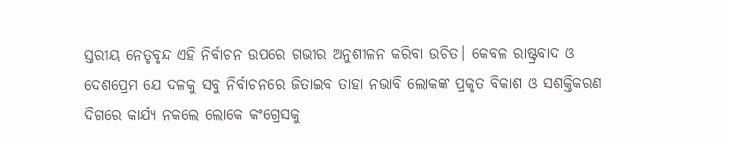ସ୍ତରୀୟ ନେତୃବୃନ୍ଦ ଏହି ନିର୍ବାଚନ ଉପରେ ଗଭୀର ଅନୁଶୀଳନ କରିବା ଉଚିତ। କେବଳ ରାଷ୍ଟ୍ରବାଦ ଓ ଦେଶପ୍ରେମ ଯେ ଦଳକୁ ସବୁ ନିର୍ବାଚନରେ ଜିତାଇବ ତାହା ନଭାବି ଲୋକଙ୍କ ପ୍ରକୃତ ବିକାଶ ଓ ସଶକ୍ତିକରଣ ଦିଗରେ କାର୍ଯ୍ୟ ନକଲେ ଲୋକେ କଂଗ୍ରେସକୁ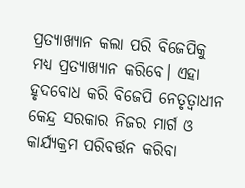ପ୍ରତ୍ୟାଖ୍ୟାନ କଲା ପରି ବିଜେପିକୁ ମଧ୍ୟ ପ୍ରତ୍ୟାଖ୍ୟାନ କରିବେ। ଏହା ହୃଦବୋଧ କରି ବିଜେପି ନେତୃତ୍ୱାଧୀନ କେନ୍ଦ୍ର ସରକାର ନିଜର ମାର୍ଗ ଓ କାର୍ଯ୍ୟକ୍ରମ ପରିବର୍ତ୍ତନ କରିବା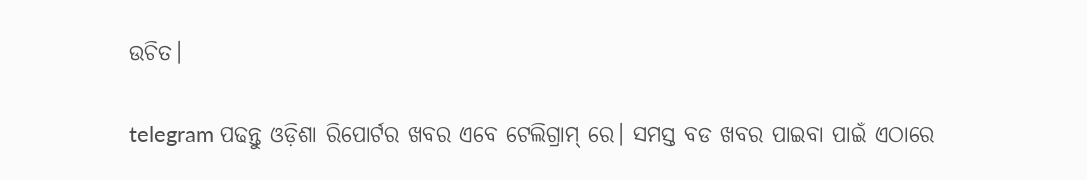ଉଚିତ।

telegram ପଢନ୍ତୁ ଓଡ଼ିଶା ରିପୋର୍ଟର ଖବର ଏବେ ଟେଲିଗ୍ରାମ୍ ରେ। ସମସ୍ତ ବଡ ଖବର ପାଇବା ପାଇଁ ଏଠାରେ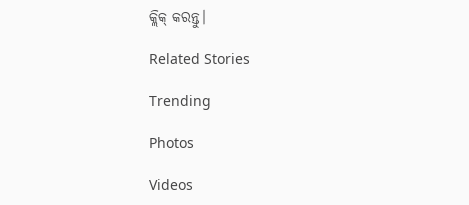କ୍ଲିକ୍ କରନ୍ତୁ।

Related Stories

Trending

Photos

Videos